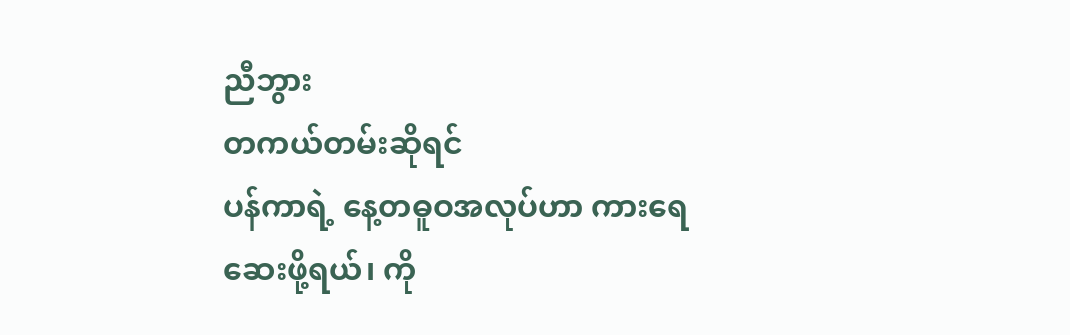ညီဘွား
တကယ်တမ်းဆိုရင်
ပန်ကာရဲ့ နေ့တဓူဝအလုပ်ဟာ ကားရေဆေးဖို့ရယ်၊ ကို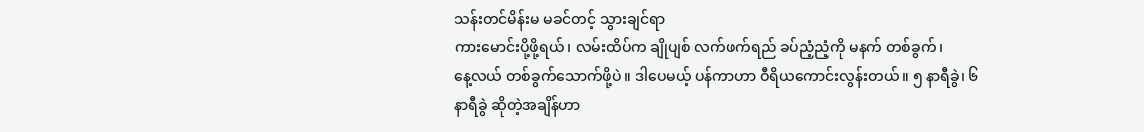သန်းတင်မိန်းမ မခင်တင့် သွားချင်ရာ
ကားမောင်းပို့ဖို့ရယ်၊ လမ်းထိပ်က ချိုပျစ် လက်ဖက်ရည် ခပ်ညံ့ညံ့ကို မနက် တစ်ခွက်၊
နေ့လယ် တစ်ခွက်သောက်ဖို့ပဲ။ ဒါပေမယ့် ပန်ကာဟာ ဝီရိယကောင်းလွန်းတယ်။ ၅ နာရီခွဲ၊ ၆
နာရီခွဲ ဆိုတဲ့အချိန်ဟာ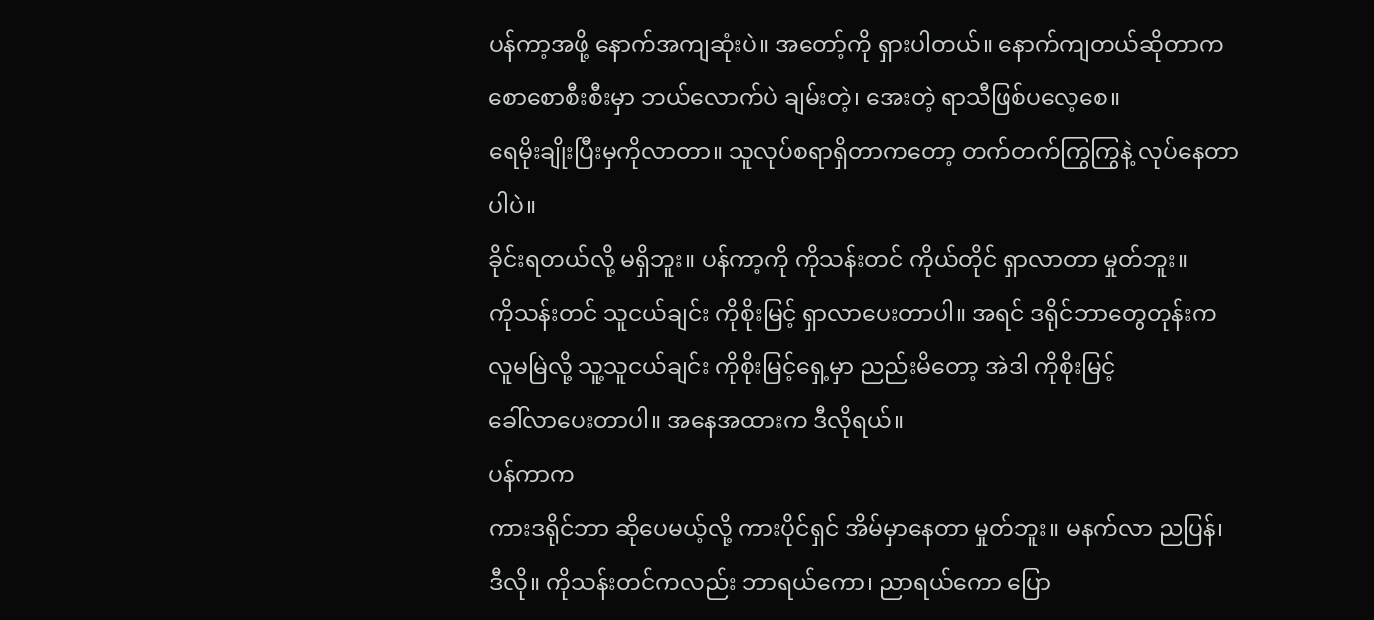ပန်ကာ့အဖို့ နောက်အကျဆုံးပဲ။ အတော့်ကို ရှားပါတယ်။ နောက်ကျတယ်ဆိုတာက
စောစောစီးစီးမှာ ဘယ်လောက်ပဲ ချမ်းတဲ့၊ အေးတဲ့ ရာသီဖြစ်ပလေ့စေ။
ရေမိုးချိုးပြီးမှကိုလာတာ။ သူလုပ်စရာရှိတာကတော့ တက်တက်ကြွကြွနဲ့ လုပ်နေတာပါပဲ။
ခိုင်းရတယ်လို့ မရှိဘူး။ ပန်ကာ့ကို ကိုသန်းတင် ကိုယ်တိုင် ရှာလာတာ မှုတ်ဘူး။
ကိုသန်းတင် သူငယ်ချင်း ကိုစိုးမြင့် ရှာလာပေးတာပါ။ အရင် ဒရိုင်ဘာတွေတုန်းက
လူမမြဲလို့ သူ့သူငယ်ချင်း ကိုစိုးမြင့်ရှေ့မှာ ညည်းမိတော့ အဲဒါ ကိုစိုးမြင့်
ခေါ်လာပေးတာပါ။ အနေအထားက ဒီလိုရယ်။
ပန်ကာက
ကားဒရိုင်ဘာ ဆိုပေမယ့်လို့ ကားပိုင်ရှင် အိမ်မှာနေတာ မှုတ်ဘူး။ မနက်လာ ညပြန်၊
ဒီလို။ ကိုသန်းတင်ကလည်း ဘာရယ်ကော၊ ညာရယ်ကော ပြော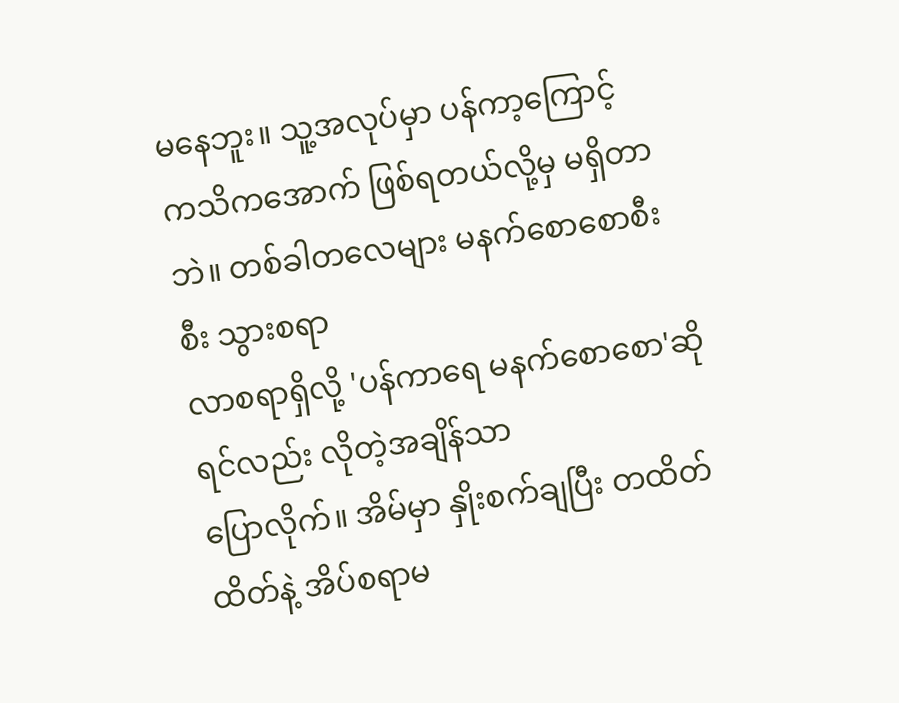မနေဘူး။ သူ့အလုပ်မှာ ပန်ကာ့ကြောင့်
ကသိကအောက် ဖြစ်ရတယ်လို့မှ မရှိတာဘဲ။ တစ်ခါတလေများ မနက်စောစောစီးစီး သွားစရာ
လာစရာရှိလို့ 'ပန်ကာရေ မနက်စောစော'ဆိုရင်လည်း လိုတဲ့အချိန်သာ
ပြောလိုက်။ အိမ်မှာ နှိုးစက်ချပြီး တထိတ်ထိတ်နဲ့ အိပ်စရာမ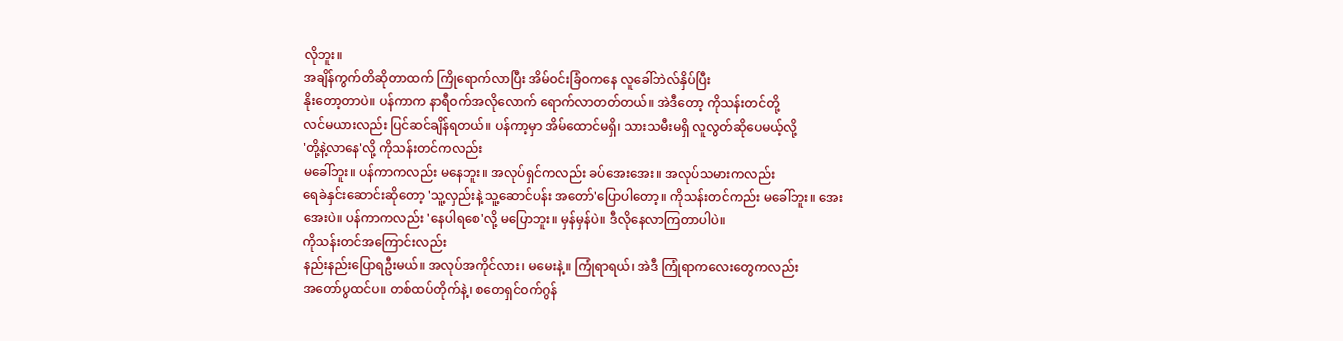လိုဘူး။
အချိန်ကွက်တိဆိုတာထက် ကြိုရောက်လာပြီး အိမ်ဝင်းခြံဝကနေ လူခေါ်ဘဲလ်နှိပ်ပြီး
နိုးတော့တာပဲ။ ပန်ကာက နာရီဝက်အလိုလောက် ရောက်လာတတ်တယ်။ အဲဒီတော့ ကိုသန်းတင်တို့
လင်မယားလည်း ပြင်ဆင်ချိန်ရတယ်။ ပန်ကာ့မှာ အိမ်ထောင်မရှိ၊ သားသမီးမရှိ လူလွတ်ဆိုပေမယ့်လို့
'တို့နဲ့လာနေ'လို့ ကိုသန်းတင်ကလည်း
မခေါ်ဘူး။ ပန်ကာကလည်း မနေဘူး။ အလုပ်ရှင်ကလည်း ခပ်အေးအေး။ အလုပ်သမားကလည်း
ရေခဲနှင်းဆောင်းဆိုတော့ 'သူ့လှည်းနဲ့ သူ့ဆောင်ပန်း အတော်'ပြောပါတော့။ ကိုသန်းတင်ကည်း မခေါ်ဘူး။ အေးအေးပဲ။ ပန်ကာကလည်း 'နေပါရစေ'လို့ မပြောဘူး။ မှန်မှန်ပဲ။ ဒီလိုနေလာကြတာပါပဲ။
ကိုသန်းတင်အကြောင်းလည်း
နည်းနည်းပြောရဦးမယ်။ အလုပ်အကိုင်လား၊ မမေးနဲ့။ ကြုံရာရယ်၊ အဲဒီ ကြုံရာကလေးတွေကလည်း
အတော်ပွထင်ပ။ တစ်ထပ်တိုက်နဲ့၊ စတေရှင်ဝက်ဂွန်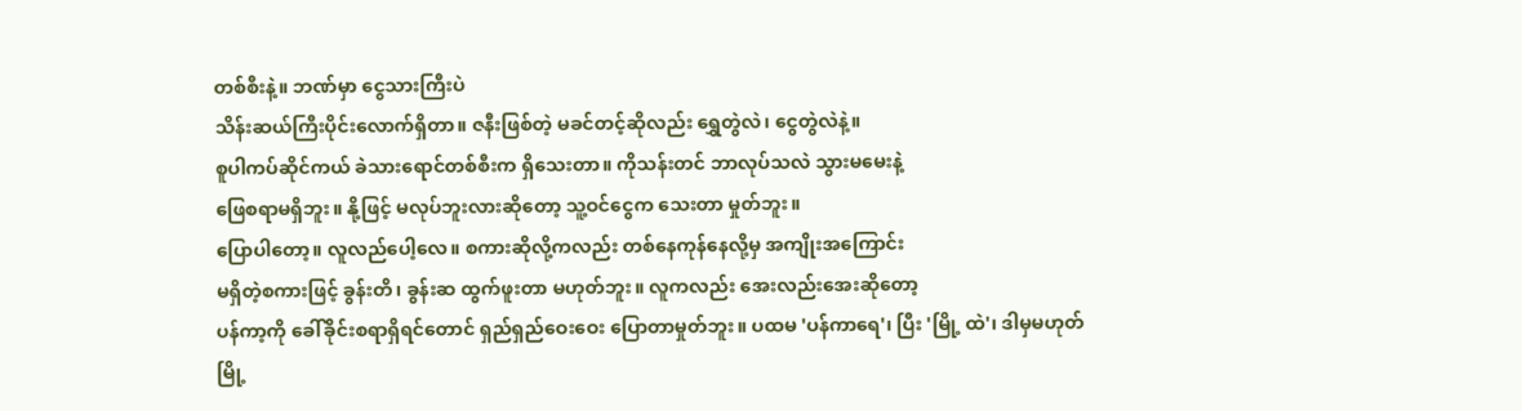တစ်စီးနဲ့။ ဘဏ်မှာ ငွေသားကြီးပဲ
သိန်းဆယ်ကြီးပိုင်းလောက်ရှိတာ။ ဇနီးဖြစ်တဲ့ မခင်တင့်ဆိုလည်း ရွှေတွဲလဲ၊ ငွေတွဲလဲနဲ့။
စူပါကပ်ဆိုင်ကယ် ခဲသားရောင်တစ်စီးက ရှိသေးတာ။ ကိုသန်းတင် ဘာလုပ်သလဲ သွားမမေးနဲ့
ဖြေစရာမရှိဘူး။ နို့ဖြင့် မလုပ်ဘူးလားဆိုတော့ သူ့ဝင်ငွေက သေးတာ မှုတ်ဘူး။
ပြောပါတော့။ လူလည်ပေါ့လေ။ စကားဆိုလို့ကလည်း တစ်နေကုန်နေလို့မှ အကျိုးအကြောင်း
မရှိတဲ့စကားဖြင့် ခွန်းတိ၊ ခွန်းဆ ထွက်ဖူးတာ မဟုတ်ဘူး။ လူကလည်း အေးလည်းအေးဆိုတော့
ပန်ကာ့ကို ခေါ်ခိုင်းစရာရှိရင်တောင် ရှည်ရှည်ဝေးဝေး ပြောတာမှုတ်ဘူး။ ပထမ 'ပန်ကာရေ'၊ ပြီး 'မြို့ ထဲ'၊ ဒါမှမဟုတ်
မြို့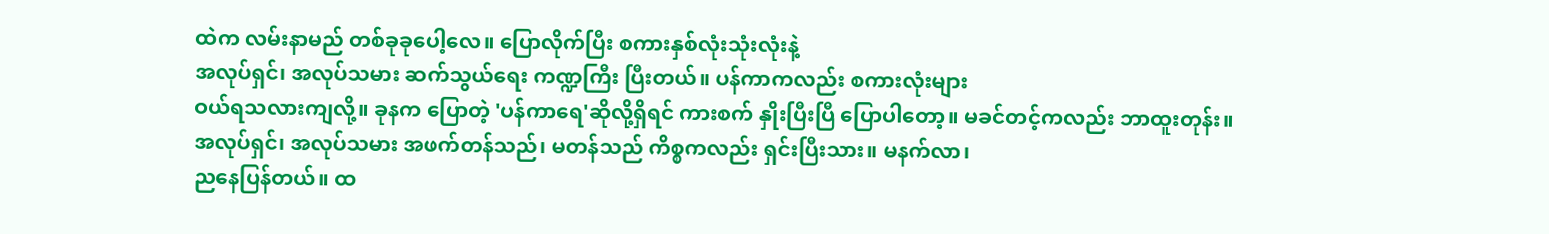ထဲက လမ်းနာမည် တစ်ခုခုပေါ့လေ။ ပြောလိုက်ပြီး စကားနှစ်လုံးသုံးလုံးနဲ့
အလုပ်ရှင်၊ အလုပ်သမား ဆက်သွယ်ရေး ကဏ္ဍကြီး ပြီးတယ်။ ပန်ကာကလည်း စကားလုံးများ
ဝယ်ရသလားကျလို့။ ခုနက ပြောတဲ့ 'ပန်ကာရေ'ဆိုလို့ရှိရင် ကားစက် နှိုးပြီးပြီ ပြောပါတော့။ မခင်တင့်ကလည်း ဘာထူးတုန်း။
အလုပ်ရှင်၊ အလုပ်သမား အဖက်တန်သည်၊ မတန်သည် ကိစ္စကလည်း ရှင်းပြီးသား။ မနက်လာ၊
ညနေပြန်တယ်။ ထ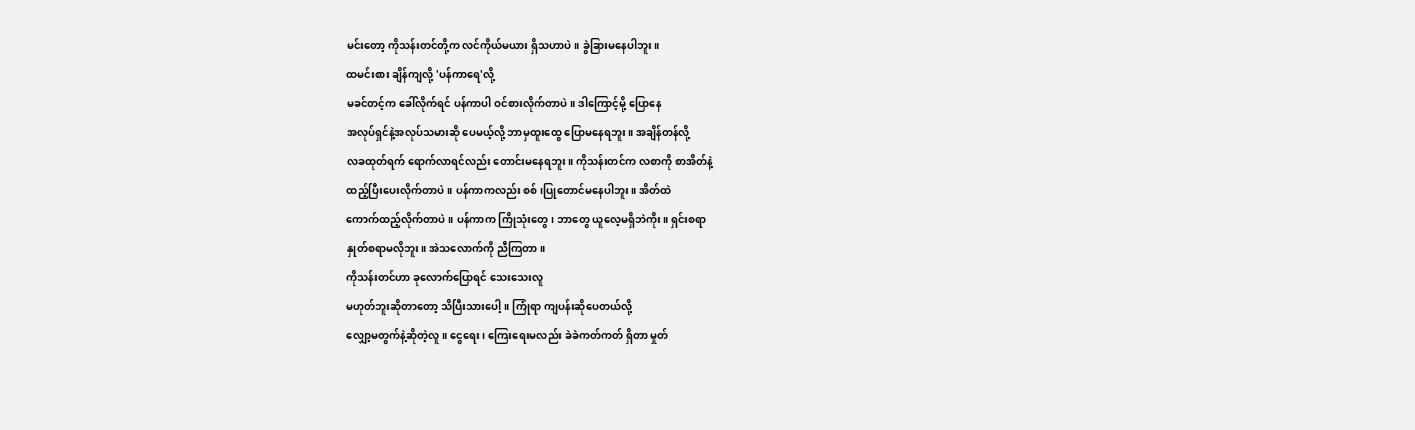မင်းတော့ ကိုသန်းတင်တို့က လင်ကိုယ်မယား ရှိသဟာပဲ။ ခွဲခြားမနေပါဘူး။
ထမင်းစား ချိန်ကျလို့ 'ပန်ကာရေ'လို့
မခင်တင့်က ခေါ်လိုက်ရင် ပန်ကာပါ ဝင်စားလိုက်တာပဲ။ ဒါကြောင့်မို့ ပြောနေ
အလုပ်ရှင်နဲ့အလုပ်သမားဆို ပေမယ့်လို့ ဘာမှထူးထွေ ပြောမနေရဘူး။ အချိန်တန်လို့
လခထုတ်ရက် ရောက်လာရင်လည်း တောင်းမနေရဘူး။ ကိုသန်းတင်က လစာကို စာအိတ်နဲ့
ထည့်ပြီးပေးလိုက်တာပဲ။ ပန်ကာကလည်း စစ်၊ပြုတောင်မနေပါဘူး။ အိတ်ထဲ
ကောက်ထည့်လိုက်တာပဲ။ ပန်ကာက ကြိုသုံးတွေ၊ ဘာတွေ ယူလေ့မရှိဘဲကိုး။ ရှင်းစရာ
နှုတ်စရာမလိုဘူး။ အဲသလောက်ကို ညီကြတာ။
ကိုသန်းတင်ဟာ ခုလောက်ပြောရင် သေးသေးလူ
မဟုတ်ဘူးဆိုတာတော့ သိပြီးသားပေါ့။ ကြုံရာ ကျပန်းဆိုပေတယ်လို့
လျှော့မတွက်နဲ့ဆိုတဲ့လူ။ ငွေရေး၊ ကြေးရေးမလည်း ခဲခဲကတ်ကတ် ရှိတာ မှုတ်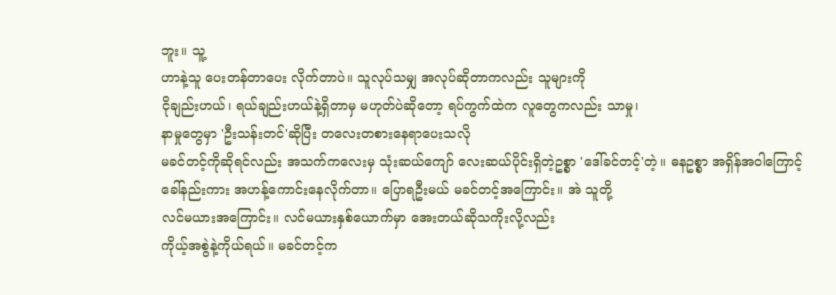ဘူး။ သူ့
ဟာနဲ့သူ ပေးတန်တာပေး လိုက်တာပဲ။ သူလုပ်သမျှ အလုပ်ဆိုတာကလည်း သူများကို
ငိုချည်းဟယ်၊ ရယ်ချည်းဟယ်နဲ့ရှိတာမှ မဟုတ်ပဲဆိုတော့ ရပ်ကွက်ထဲက လူတွေကလည်း သာမှု၊
နာမှုတွေမှာ 'ဦးသန်းတင်'ဆိုပြီး တလေးတစားနေရာပေးသလို
မခင်တင့်ကိုဆိုရင်လည်း အသက်ကလေးမှ သုံးဆယ်ကျော် လေးဆယ်ပိုင်းရှိတဲ့ဥစ္စာ 'ဒေါ်ခင်တင့်'တဲ့။ ဓနဥစ္စာ အရှိန်အဝါကြောင့်
ခေါ်နည်းကား အဟန့်ကောင်းနေလိုက်တာ။ ပြောရဦးမယ် မခင်တင့်အကြောင်း။ အဲ သူတို့
လင်မယားအကြောင်း။ လင်မယားနှစ်ယောက်မှာ အေးတယ်ဆိုသကိုးလို့လည်း
ကိုယ့်အစွဲနဲ့ကိုယ်ရယ်။ မခင်တင့်က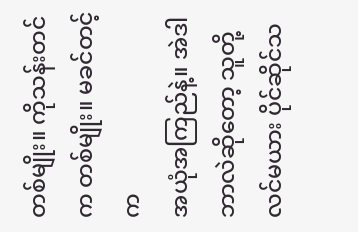တစ်မျိုး။ ကိုသန်းတင်က တစ်မျိုး။ မခင်တင့်က
အယုံအကြည်နဲ့။ အဲဒါ ဘာလဲဆိုတော့ သူတို့လင်မယား ပိုင်ဆိုင်သ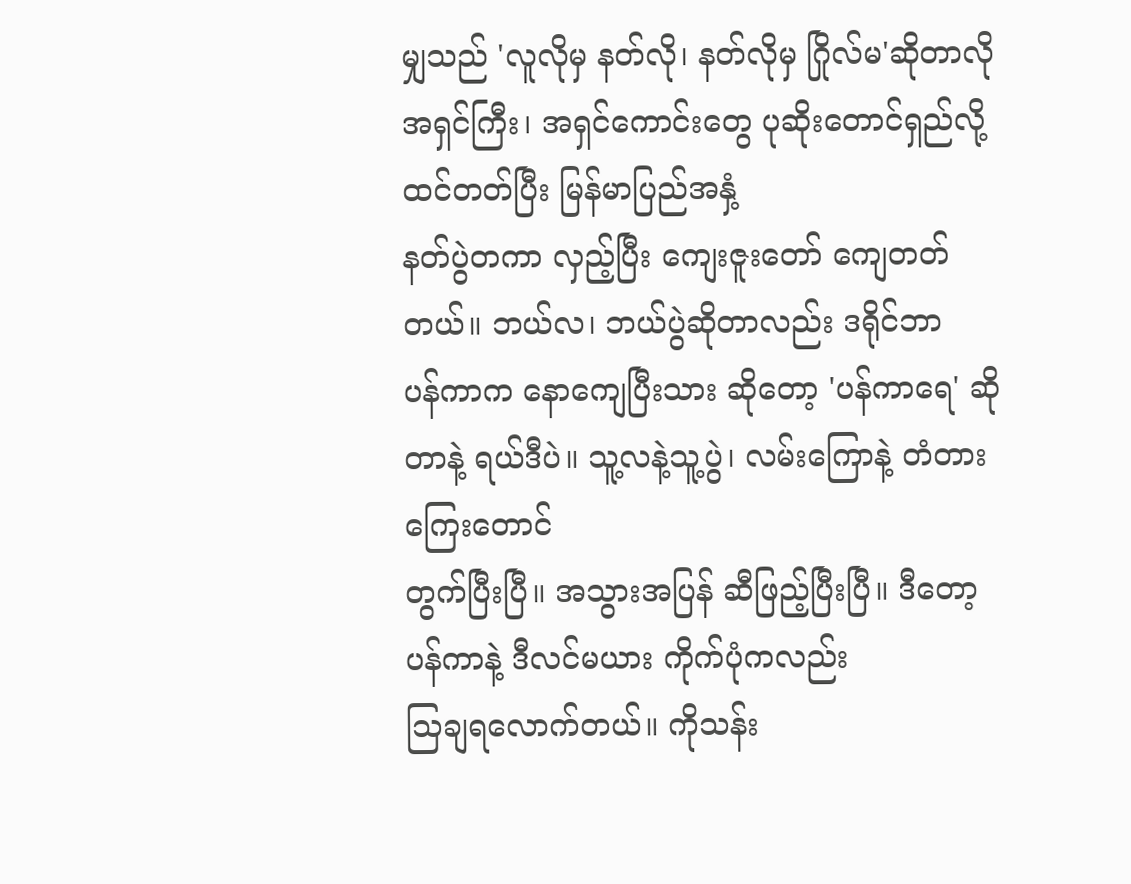မျှသည် 'လူလိုမှ နတ်လို၊ နတ်လိုမှ ဂြိုလ်မ'ဆိုတာလို
အရှင်ကြီး၊ အရှင်ကောင်းတွေ ပုဆိုးတောင်ရှည်လို့ ထင်တတ်ပြီး မြန်မာပြည်အနှံ့
နတ်ပွဲတကာ လှည့်ပြီး ကျေးဇူးတော် ကျေတတ်တယ်။ ဘယ်လ၊ ဘယ်ပွဲဆိုတာလည်း ဒရိုင်ဘာ
ပန်ကာက နောကျေပြီးသား ဆိုတော့ 'ပန်ကာရေ' ဆိုတာနဲ့ ရယ်ဒီပဲ။ သူ့လနဲ့သူ့ပွဲ၊ လမ်းကြောနဲ့ တံတားကြေးတောင်
တွက်ပြီးပြီ။ အသွားအပြန် ဆီဖြည့်ပြီးပြီ။ ဒီတော့ ပန်ကာနဲ့ ဒီလင်မယား ကိုက်ပုံကလည်း
သြချရလောက်တယ်။ ကိုသန်း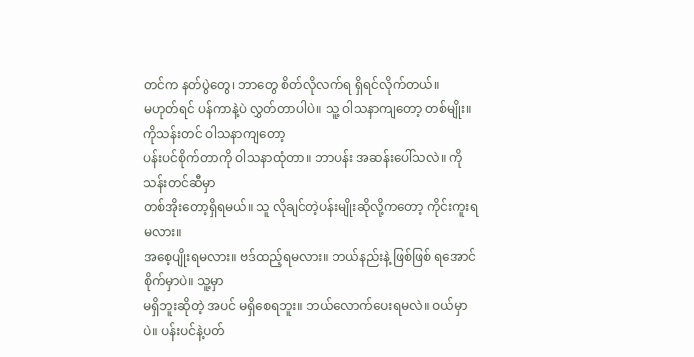တင်က နတ်ပွဲတွေ၊ ဘာတွေ စိတ်လိုလက်ရ ရှိရင်လိုက်တယ်။
မဟုတ်ရင် ပန်ကာနဲ့ပဲ လွှတ်တာပါပဲ။ သူ့ ဝါသနာကျတော့ တစ်မျိုး။
ကိုသန်းတင် ဝါသနာကျတော့
ပန်းပင်စိုက်တာကို ဝါသနာထုံတာ။ ဘာပန်း အဆန်းပေါ်သလဲ။ ကိုသန်းတင်ဆီမှာ
တစ်အိုးတော့ရှိရမယ်။ သူ လိုချင်တဲ့ပန်းမျိုးဆိုလို့ကတော့ ကိုင်းကူးရမလား။
အစေ့ပျိုးရမလား။ ဗဒ်ထည့်ရမလား။ ဘယ်နည်းနဲ့ ဖြစ်ဖြစ် ရအောင်စိုက်မှာပဲ။ သူ့မှာ
မရှိဘူးဆိုတဲ့ အပင် မရှိစေရဘူး။ ဘယ်လောက်ပေးရမလဲ။ ဝယ်မှာပဲ။ ပန်းပင်နဲ့ပတ်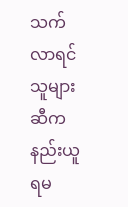သက်လာရင်
သူများဆီက နည်းယူရမ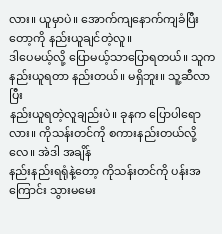လား။ ယူမှာပဲ။ အောက်ကျနောက်ကျခံပြီးတော့ကို နည်းယူချင်တဲ့လူ။
ဒါပေမယ့်လို့ ပြောမယ့်သာပြောရတယ်။ သူက နည်းယူရတာ နည်းတယ်။ မရှိဘူး။ သူ့ဆီလာပြီး
နည်းယူရတဲ့လူချည်းပဲ။ ခုနက ပြောပါရောလား။ ကိုသန်းတင်ကို စကားနည်းတယ်လို့လေ။ အဲဒါ အချိန်
နည်းနည်းရရုံနဲ့တော့ ကိုသန်းတင်ကို ပန်းအကြောင်း သွားမမေး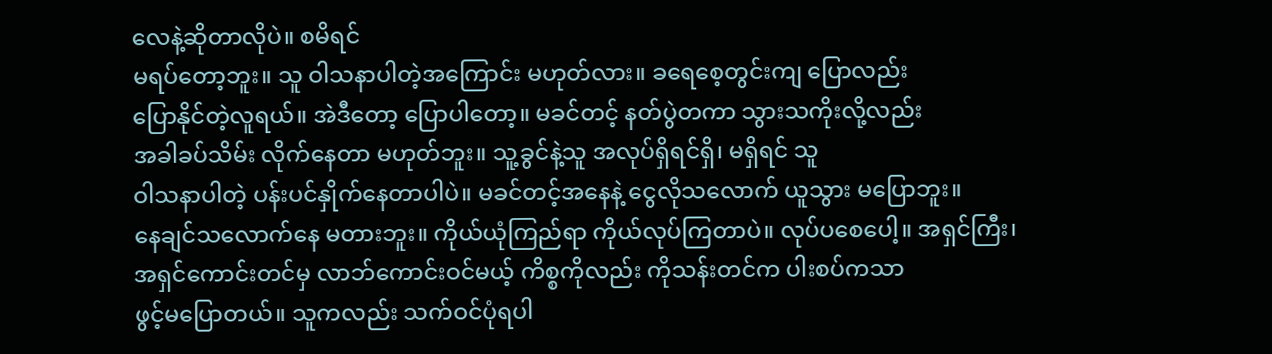လေနဲ့ဆိုတာလိုပဲ။ စမိရင်
မရပ်တော့ဘူး။ သူ ဝါသနာပါတဲ့အကြောင်း မဟုတ်လား။ ခရေစေ့တွင်းကျ ပြောလည်း
ပြောနိုင်တဲ့လူရယ်။ အဲဒီတော့ ပြောပါတော့။ မခင်တင့် နတ်ပွဲတကာ သွားသကိုးလို့လည်း
အခါခပ်သိမ်း လိုက်နေတာ မဟုတ်ဘူး။ သူ့ခွင်နဲ့သူ အလုပ်ရှိရင်ရှိ၊ မရှိရင် သူ
ဝါသနာပါတဲ့ ပန်းပင်နှိုက်နေတာပါပဲ။ မခင်တင့်အနေနဲ့ ငွေလိုသလောက် ယူသွား မပြောဘူး။
နေချင်သလောက်နေ မတားဘူး။ ကိုယ်ယုံကြည်ရာ ကိုယ်လုပ်ကြတာပဲ။ လုပ်ပစေပေါ့။ အရှင်ကြီး၊
အရှင်ကောင်းတင်မှ လာဘ်ကောင်းဝင်မယ့် ကိစ္စကိုလည်း ကိုသန်းတင်က ပါးစပ်ကသာ
ဖွင့်မပြောတယ်။ သူကလည်း သက်ဝင်ပုံရပါ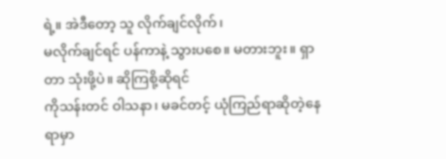ရဲ့။ အဲဒီတော့ သူ လိုက်ချင်လိုက်၊
မလိုက်ချင်ရင် ပန်ကာနဲ့ သွားပစေ။ မတားဘူး။ ရှာတာ သုံးဖို့ပဲ။ ဆိုကြစို့ဆိုရင်
ကိုသန်းတင် ဝါသနာ၊ မခင်တင့် ယုံကြည်ရာဆိုတဲ့နေရာမှာ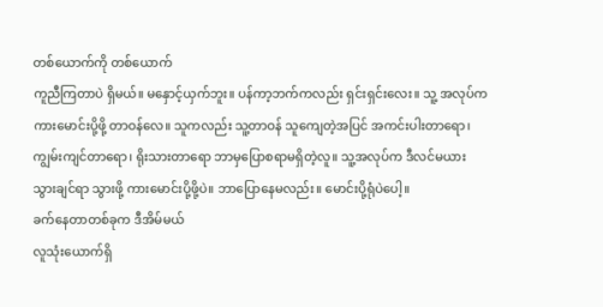တစ်ယောက်ကို တစ်ယောက်
ကူညီကြတာပဲ ရှိမယ်။ မနှောင့်ယှက်ဘူး။ ပန်ကာ့ဘက်ကလည်း ရှင်းရှင်းလေး။ သူ့ အလုပ်က
ကားမောင်းပို့ဖို့ တာဝန်လေ။ သူကလည်း သူ့တာဝန် သူကျေတဲ့အပြင် အကင်းပါးတာရော၊
ကျွမ်းကျင်တာရော၊ ရိုးသားတာရော ဘာမှပြောစရာမရှိတဲ့လူ။ သူ့အလုပ်က ဒီလင်မယား
သွားချင်ရာ သွားဖို့ ကားမောင်းပို့ဖို့ပဲ။ ဘာပြောနေမလည်း။ မောင်းပို့ရုံပဲပေါ့။
ခက်နေတာတစ်ခုက ဒီအိမ်မယ်
လူသုံးယောက်ရှိ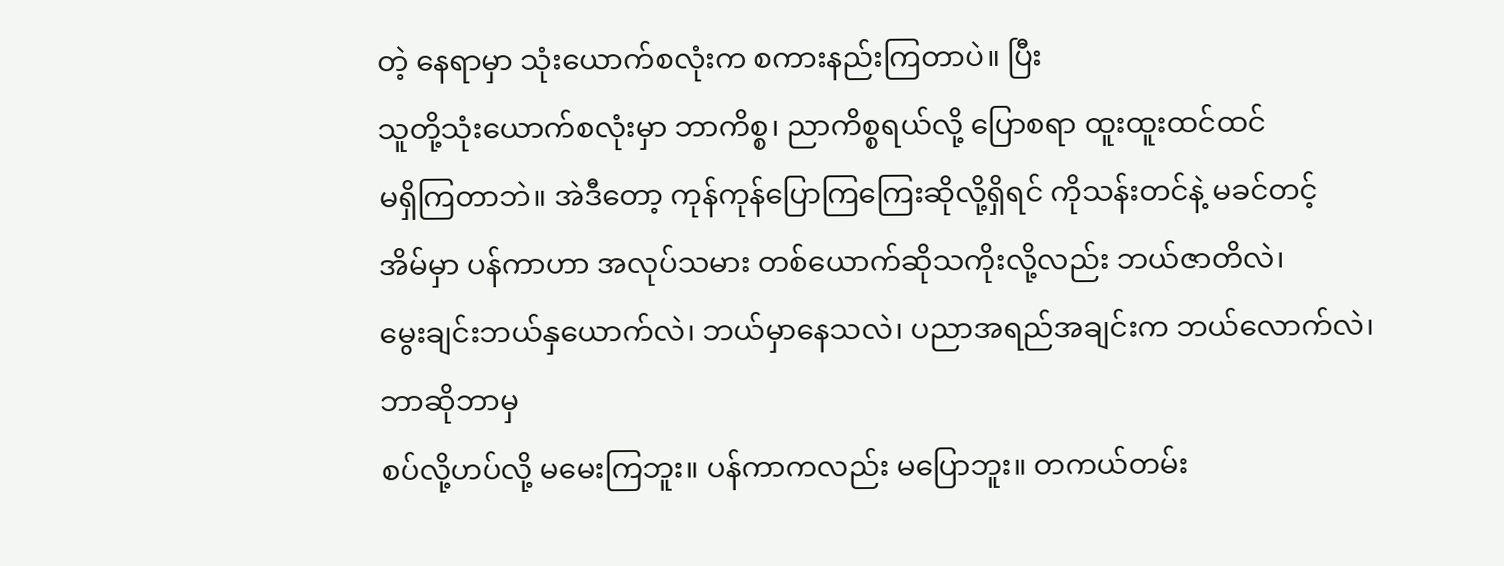တဲ့ နေရာမှာ သုံးယောက်စလုံးက စကားနည်းကြတာပဲ။ ပြီး
သူတို့သုံးယောက်စလုံးမှာ ဘာကိစ္စ၊ ညာကိစ္စရယ်လို့ ပြောစရာ ထူးထူးထင်ထင်
မရှိကြတာဘဲ။ အဲဒီတော့ ကုန်ကုန်ပြောကြကြေးဆိုလို့ရှိရင် ကိုသန်းတင်နဲ့ မခင်တင့်
အိမ်မှာ ပန်ကာဟာ အလုပ်သမား တစ်ယောက်ဆိုသကိုးလို့လည်း ဘယ်ဇာတိလဲ၊
မွေးချင်းဘယ်နှယောက်လဲ၊ ဘယ်မှာနေသလဲ၊ ပညာအရည်အချင်းက ဘယ်လောက်လဲ၊ ဘာဆိုဘာမှ
စပ်လို့ဟပ်လို့ မမေးကြဘူး။ ပန်ကာကလည်း မပြောဘူး။ တကယ်တမ်း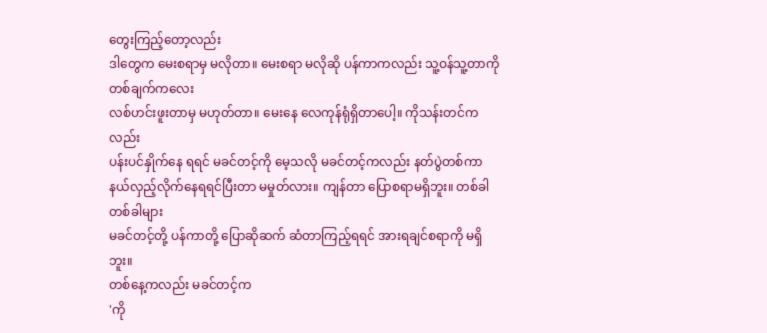တွေးကြည့်တော့လည်း
ဒါတွေက မေးစရာမှ မလိုတာ။ မေးစရာ မလိုဆို ပန်ကာကလည်း သူ့ဝန်သူ့တာကို တစ်ချက်ကလေး
လစ်ဟင်းဖူးတာမှ မဟုတ်တာ။ မေးနေ လေကုန်ရုံရှိတာပေါ့။ ကိုသန်းတင်ကလည်း
ပန်းပင်နှိုက်နေ ရရင် မခင်တင့်ကို မေ့သလို မခင်တင့်ကလည်း နတ်ပွဲတစ်ကာ
နယ်လှည့်လိုက်နေရရင်ပြီးတာ မမှုတ်လား။ ကျန်တာ ပြောစရာမရှိဘူး။ တစ်ခါတစ်ခါများ
မခင်တင့်တို့ ပန်ကာတို့ ပြောဆိုဆက် ဆံတာကြည့်ရရင် အားရချင်စရာကို မရှိဘူး။
တစ်နေ့ကလည်း မခင်တင့်က
'ကို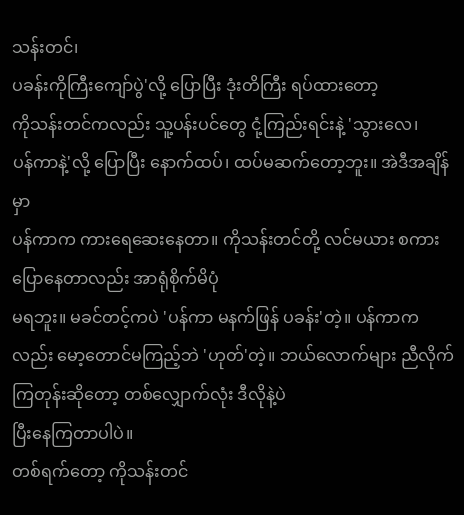သန်းတင်၊
ပခန်းကိုကြီးကျော်ပွဲ'လို့ ပြောပြီး ဒုံးတိကြီး ရပ်ထားတော့
ကိုသန်းတင်ကလည်း သူ့ပန်းပင်တွေ ငုံ့ကြည်းရင်းနဲ့ 'သွားလေ၊
ပန်ကာနဲ့'လို့ ပြောပြီး နောက်ထပ်၊ ထပ်မဆက်တော့ဘူး။ အဲဒီအချိန်မှာ
ပန်ကာက ကားရေဆေးနေတာ။ ကိုသန်းတင်တို့ လင်မယား စကားပြောနေတာလည်း အာရုံစိုက်မိပုံ
မရဘူး။ မခင်တင့်ကပဲ 'ပန်ကာ မနက်ဖြန် ပခန်း'တဲ့။ ပန်ကာကလည်း မော့တောင်မကြည့်ဘဲ 'ဟုတ်'တဲ့။ ဘယ်လောက်များ ညီလိုက်ကြတုန်းဆိုတော့ တစ်လျှောက်လုံး ဒီလိုနဲ့ပဲ
ပြီးနေကြတာပါပဲ။
တစ်ရက်တော့ ကိုသန်းတင်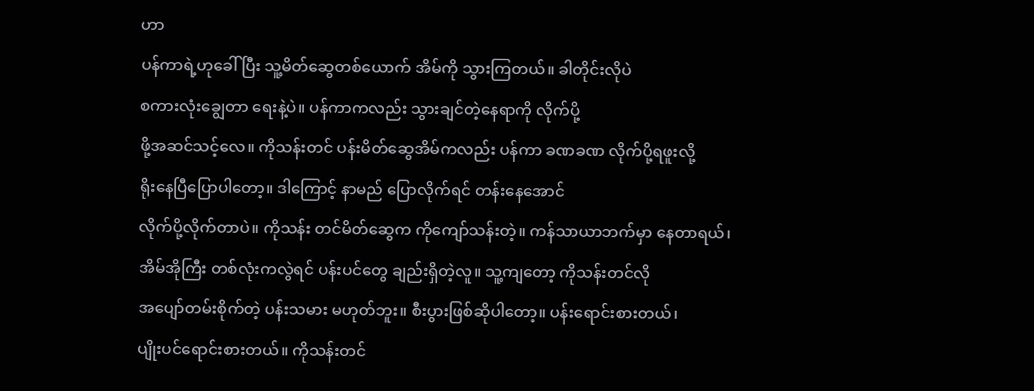ဟာ
ပန်ကာရဲ့ဟုခေါ် ပြီး သူ့မိတ်ဆွေတစ်ယောက် အိမ်ကို သွားကြတယ်။ ခါတိုင်းလိုပဲ
စကားလုံးချွေတာ ရေးနဲ့ပဲ။ ပန်ကာကလည်း သွားချင်တဲ့နေရာကို လိုက်ပို့
ဖို့အဆင်သင့်လေ။ ကိုသန်းတင် ပန်းမိတ်ဆွေအိမ်ကလည်း ပန်ကာ ခဏခဏ လိုက်ပို့ရဖူးလို့
ရိုးနေပြီပြောပါတော့။ ဒါကြောင့် နာမည် ပြောလိုက်ရင် တန်းနေအောင်
လိုက်ပို့လိုက်တာပဲ။ ကိုသန်း တင်မိတ်ဆွေက ကိုကျော်သန်းတဲ့။ ကန်သာယာဘက်မှာ နေတာရယ်၊
အိမ်အိုကြီး တစ်လုံးကလွဲရင် ပန်းပင်တွေ ချည်းရှိတဲ့လူ။ သူ့ကျတော့ ကိုသန်းတင်လို
အပျော်တမ်းစိုက်တဲ့ ပန်းသမား မဟုတ်ဘူး။ စီးပွားဖြစ်ဆိုပါတော့။ ပန်းရောင်းစားတယ်၊
ပျိုးပင်ရောင်းစားတယ်။ ကိုသန်းတင်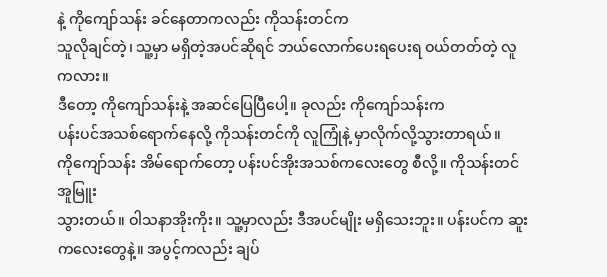နဲ့ ကိုကျော်သန်း ခင်နေတာကလည်း ကိုသန်းတင်က
သူလိုချင်တဲ့၊ သူ့မှာ မရှိတဲ့အပင်ဆိုရင် ဘယ်လောက်ပေးရပေးရ ဝယ်တတ်တဲ့ လူကလား။
ဒီတော့ ကိုကျော်သန်းနဲ့ အဆင်ပြေပြီပေါ့။ ခုလည်း ကိုကျော်သန်းက
ပန်းပင်အသစ်ရောက်နေလို့ ကိုသန်းတင်ကို လူကြုံနဲ့ မှာလိုက်လို့သွားတာရယ်။
ကိုကျော်သန်း အိမ်ရောက်တော့ ပန်းပင်အိုးအသစ်ကလေးတွေ စီလို့။ ကိုသန်းတင် အူမြူး
သွားတယ်။ ဝါသနာအိုးကိုး။ သူ့မှာလည်း ဒီအပင်မျိုး မရှိသေးဘူး။ ပန်းပင်က ဆူး
ကလေးတွေနဲ့။ အပွင့်ကလည်း ချပ်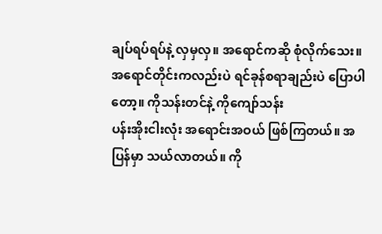ချပ်ရပ်ရပ်နဲ့ လှမှလှ။ အရောင်ကဆို စုံလိုက်သေး။
အရောင်တိုင်းကလည်းပဲ ရင်ခုန်စရာချည်းပဲ ပြောပါတော့။ ကိုသန်းတင်နဲ့ ကိုကျော်သန်း
ပန်းအိုးငါးလုံး အရောင်းအဝယ် ဖြစ်ကြတယ်။ အပြန်မှာ သယ်လာတယ်။ ကို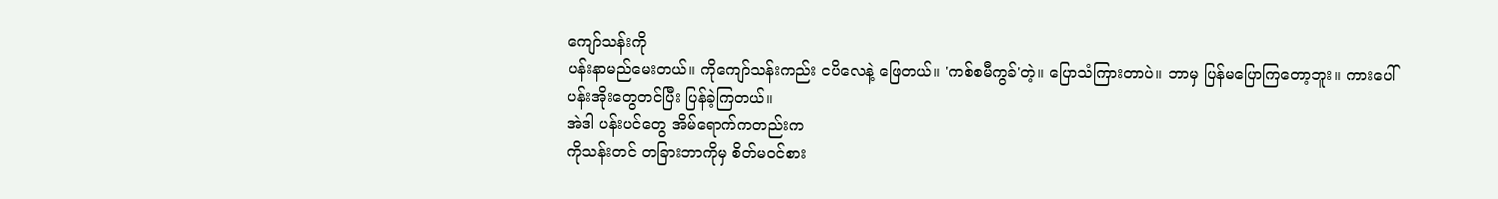ကျော်သန်းကို
ပန်းနာမည်မေးတယ်။ ကိုကျော်သန်းကည်း ငပိလေနဲ့ ဖြေတယ်။ 'ကစ်စမီကွခ်'တဲ့။ ပြောသံကြားတာပဲ။ ဘာမှ ပြန်မပြောကြတော့ဘူး။ ကားပေါ်
ပန်းအိုးတွေတင်ပြီး ပြန်ခဲ့ကြတယ်။
အဲဒါ ပန်းပင်တွေ အိမ်ရောက်ကတည်းက
ကိုသန်းတင် တခြားဘာကိုမှ စိတ်မဝင်စား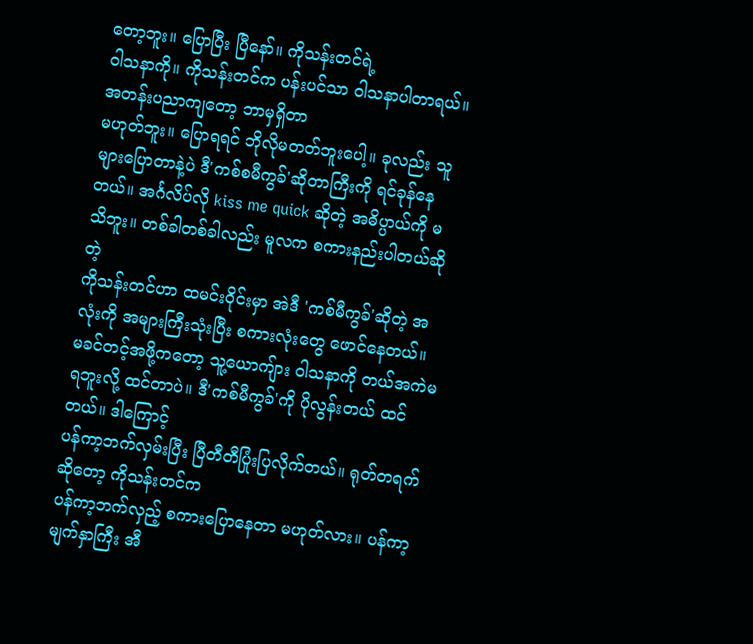တော့ဘူး။ ပြောပြီး ပြီနော်။ ကိုသန်းတင်ရဲ့
ဝါသနာကို။ ကိုသန်းတင်က ပန်းပင်သာ ဝါသနာပါတာရယ်။ အတန်းပညာကျတော့ ဘာမှရှိတာ
မဟုတ်ဘူး။ ပြောရရင် ဘိုလိုမတတ်ဘူးပေါ့။ ခုလည်း သူများပြောတာနဲ့ပဲ ဒီ'ကစ်စမီကွခ်'ဆိုတာကြီးကို ရင်ခုန်နေတယ်။ အင်္ဂလိပ်လို kiss me quick ဆိုတဲ့ အဓိပ္ပာယ်ကို မသိဘူး။ တစ်ခါတစ်ခါလည်း မူလက စကားနည်းပါတယ်ဆိုတဲ့
ကိုသန်းတင်ဟာ ထမင်းဝိုင်းမှာ အဲဒီ 'ကစ်မီကွခ်'ဆိုတဲ့ အလုံးကို အများကြီးသုံးပြီး စကားလုံးတွေ ဖောင်နေတယ်။
မခင်တင့်အဖို့ကတော့ သူ့ယောကျ်ား ဝါသနာကို တယ်အကဲမရဘူးလို့ ထင်တာပဲ။ ဒီ'ကစ်မီကွခ်'ကို ပိုလွန်းတယ် ထင်တယ်။ ဒါကြောင့်
ပန်ကာ့ဘက်လှမ်းပြီး ပြီတီတီပြုံးပြလိုက်တယ်။ ရုတ်တရက်ဆိုတော့ ကိုသန်းတင်က
ပန်ကာ့ဘက်လှည့် စကားပြောနေတာ မဟုတ်လား။ ပန်ကာ့မျက်နှာကြီး အီ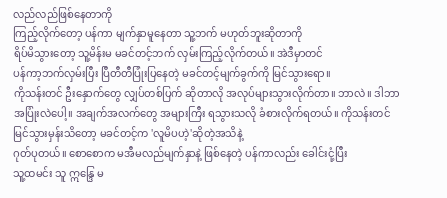လည်လည်ဖြစ်နေတာကို
ကြည့်လိုက်တော့ ပန်ကာ မျက်နှာမူနေတာ သူ့ဘက် မဟုတ်ဘူးဆိုတာကို
ရိပ်မိသွားတော့ သူ့မိန်းမ မခင်တင့်ဘက် လှမ်းကြည့်လိုက်တယ်။ အဲဒီမှာတင်
ပန်ကာ့ဘက်လှမ်းပြီး ပြီတီတီပြုံးပြနေတဲ့ မခင်တင့်မျက်ခွက်ကို မြင်သွားရော။
ကိုသန်းတင် ဦးနှောက်တွေ လျှပ်တစ်ပြက် ဆိုတာလို အလုပ်များသွားလိုက်တာ။ ဘာလဲ။ ဒါဘာ
အပြုံးလဲပေါ့။ အချက်အလက်တွေ အများကြီး ရသွားသလို ခံစားလိုက်ရတယ်။ ကိုသန်းတင်
မြင်သွားမှန်းသိတော့ မခင်တင့်က 'လူမိပဟဲ့'ဆိုတဲ့အသိနဲ့
ဂုတ်ပုတယ်။ စောစောက မအီမလည်မျက်နှာနဲ့ ဖြစ်နေတဲ့ ပန်ကာလည်း ခေါင်းငုံ့ပြီး
သူ့ထမင်း သူ ဣန္ဒြေ မ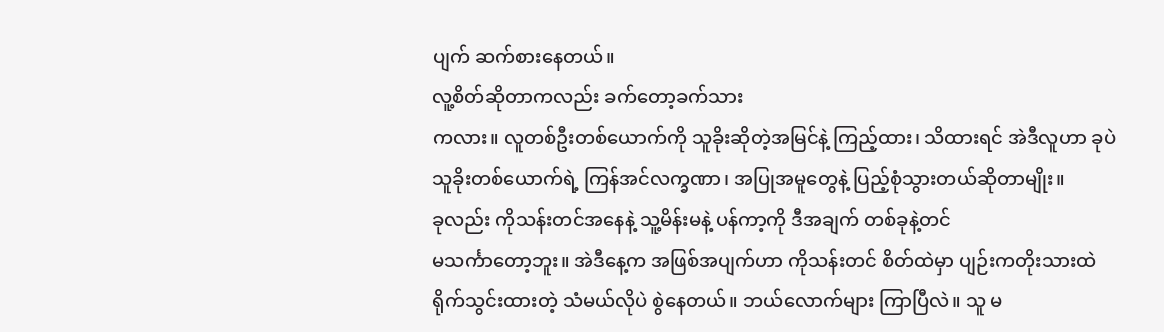ပျက် ဆက်စားနေတယ်။
လူ့စိတ်ဆိုတာကလည်း ခက်တော့ခက်သား
ကလား။ လူတစ်ဦးတစ်ယောက်ကို သူခိုးဆိုတဲ့အမြင်နဲ့ ကြည့်ထား၊ သိထားရင် အဲဒီလူဟာ ခုပဲ
သူခိုးတစ်ယောက်ရဲ့ ကြန်အင်လက္ခဏာ၊ အပြုအမူတွေနဲ့ ပြည့်စုံသွားတယ်ဆိုတာမျိုး။
ခုလည်း ကိုသန်းတင်အနေနဲ့ သူ့မိန်းမနဲ့ ပန်ကာ့ကို ဒီအချက် တစ်ခုနဲ့တင်
မသင်္ကာတော့ဘူး။ အဲဒီနေ့က အဖြစ်အပျက်ဟာ ကိုသန်းတင် စိတ်ထဲမှာ ပျဉ်းကတိုးသားထဲ
ရိုက်သွင်းထားတဲ့ သံမယ်လိုပဲ စွဲနေတယ်။ ဘယ်လောက်များ ကြာပြီလဲ။ သူ မ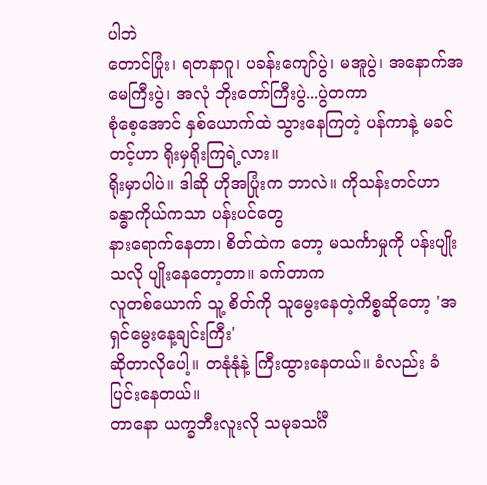ပါဘဲ
တောင်ပြုံး၊ ရတနာဂူ၊ ပခန်းကျော်ပွဲ၊ မအူပွဲ၊ အနောက်အမေကြီးပွဲ၊ အလုံ ဘိုးတော်ကြီးပွဲ...ပွဲတကာ
စုံစေ့အောင် နှစ်ယောက်ထဲ သွားနေကြတဲ့ ပန်ကာနဲ့ မခင်တင့်ဟာ ရိုးမှရိုးကြရဲ့လား။
ရိုးမှာပါပဲ။ ဒါဆို ဟိုအပြုံးက ဘာလဲ။ ကိုသန်းတင်ဟာ ခန္ဓာကိုယ်ကသာ ပန်းပင်တွေ
နားရောက်နေတာ၊ စိတ်ထဲက တော့ မသင်္ကာမှုကို ပန်းပျိုးသလို ပျိုးနေတော့တာ။ ခက်တာက
လူတစ်ယောက် သူ့ စိတ်ကို သူမွေးနေတဲ့ကိစ္စဆိုတော့ 'အရှင်မွေးနေ့ချင်းကြီး'
ဆိုတာလိုပေါ့။ တနုံနုံနဲ့ ကြီးထွားနေတယ်။ ခံလည်း ခံပြင်းနေတယ်။
တာနော ယက္ခဘီးလူးလို သမုခသင်္ဂီ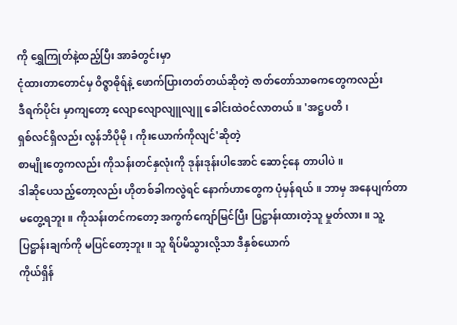ကို ရွှေကြုတ်နဲ့ထည့်ပြီး အာခံတွင်းမှာ
ငုံထားတာတောင်မှ ဝိဇ္ဇာဓိုရ်နဲ့ ဖောက်ပြားတတ်တယ်ဆိုတဲ့ ဇာတ်တော်သာဓကတွေကလည်း
ဒီရက်ပိုင်း မှာကျတော့ လျောလျောလျူလျူ ခေါင်းထဲဝင်လာတယ်။ 'အဋ္ဌပတိ၊
ရှစ်လင်ရှိလည်း လွန်ဘိပိုမို၊ ကိုးယောက်ကိုလျင်'ဆိုတဲ့
စာမျိုးတွေကလည်း ကိုသန်းတင်နှလုံးကို ဒုန်းဒုန်းပါအောင် ဆောင့်နေ တာပါပဲ။
ဒါဆိုပေသည့်တော့လည်း ဟိုတစ်ခါကလွဲရင် နောက်ဟာတွေက ပုံမှန်ရယ်။ ဘာမှ အနေပျက်တာ
မတွေ့ရဘူး။ ကိုသန်းတင်ကတော့ အကွက်ကျော်မြင်ပြီး ပြဋ္ဌာန်းထားတဲ့သူ မှုတ်လား။ သူ့
ပြဋ္ဌာန်းချက်ကို မပြင်တော့ဘူး။ သူ ရိပ်မိသွားလို့သာ ဒီနှစ်ယောက်
ကိုယ်ရှိန်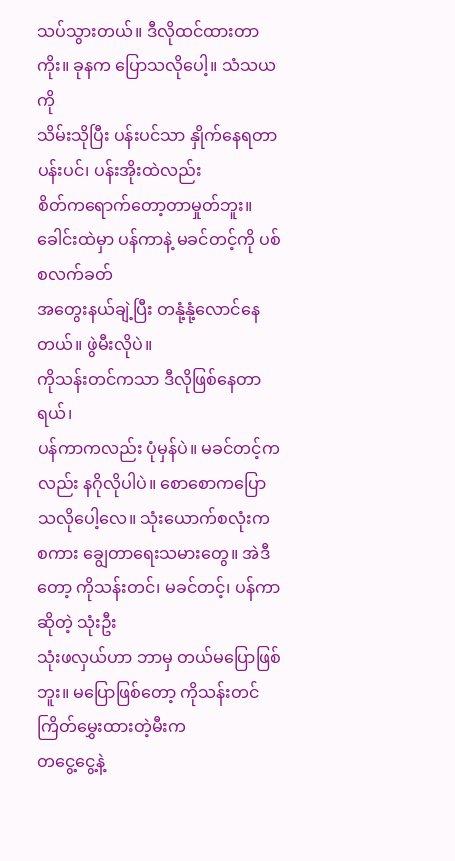သပ်သွားတယ်။ ဒီလိုထင်ထားတာကိုး။ ခုနက ပြောသလိုပေါ့။ သံသယကို
သိမ်းသိုပြီး ပန်းပင်သာ နှိုက်နေရတာ ပန်းပင်၊ ပန်းအိုးထဲလည်း
စိတ်ကရောက်တော့တာမှုတ်ဘူး။ ခေါင်းထဲမှာ ပန်ကာနဲ့ မခင်တင့်ကို ပစ်စလက်ခတ်
အတွေးနယ်ချဲ့ပြီး တနုံ့နုံ့လောင်နေတယ်။ ဖွဲမီးလိုပဲ။
ကိုသန်းတင်ကသာ ဒီလိုဖြစ်နေတာရယ်၊
ပန်ကာကလည်း ပုံမှန်ပဲ။ မခင်တင့်ကလည်း နဂိုလိုပါပဲ။ စောစောကပြောသလိုပေါ့လေ။ သုံးယောက်စလုံးက
စကား ချွေတာရေးသမားတွေ။ အဲဒီတော့ ကိုသန်းတင်၊ မခင်တင့်၊ ပန်ကာဆိုတဲ့ သုံးဦး
သုံးဖလှယ်ဟာ ဘာမှ တယ်မပြောဖြစ်ဘူး။ မပြောဖြစ်တော့ ကိုသန်းတင် ကြိတ်မွှေးထားတဲ့မီးက
တငွေ့ငွေ့နဲ့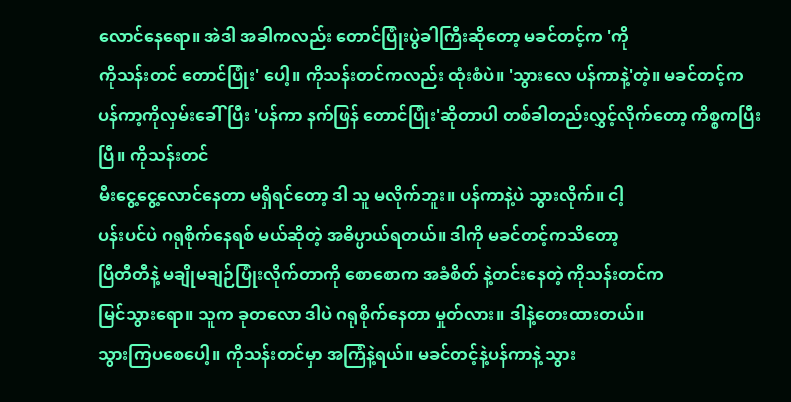လောင်နေရော။ အဲဒါ အခါကလည်း တောင်ပြုံးပွဲခါကြီးဆိုတော့ မခင်တင့်က 'ကို
ကိုသန်းတင် တောင်ပြုံး' ပေါ့။ ကိုသန်းတင်ကလည်း ထုံးစံပဲ။ 'သွားလေ ပန်ကာနဲ့'တဲ့။ မခင်တင့်က
ပန်ကာ့ကိုလှမ်းခေါ်ပြီး 'ပန်ကာ နက်ဖြန် တောင်ပြုံး'ဆိုတာပါ တစ်ခါတည်းလွှင့်လိုက်တော့ ကိစ္စကပြီးပြီ။ ကိုသန်းတင်
မီးငွေ့ငွေ့လောင်နေတာ မရှိရင်တော့ ဒါ သူ မလိုက်ဘူး။ ပန်ကာနဲ့ပဲ သွားလိုက်။ ငါ့
ပန်းပင်ပဲ ဂရုစိုက်နေရစ် မယ်ဆိုတဲ့ အဓိပ္ပာယ်ရတယ်။ ဒါကို မခင်တင့်ကသိတော့
ပြီတီတီနဲ့ မချိုမချဉ်ပြုံးလိုက်တာကို စောစောက အခံစိတ် နဲ့တင်းနေတဲ့ ကိုသန်းတင်က
မြင်သွားရော။ သူက ခုတလော ဒါပဲ ဂရုစိုက်နေတာ မှုတ်လား။ ဒါနဲ့တေးထားတယ်။
သွားကြပစေပေါ့။ ကိုသန်းတင်မှာ အကြံနဲ့ရယ်။ မခင်တင့်နဲ့ပန်ကာနဲ့ သွား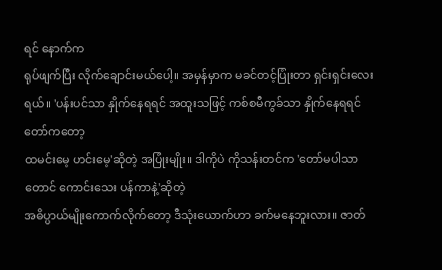ရင် နောက်က
ရုပ်ဖျက်ပြီး လိုက်ချောင်းမယ်ပေါ့။ အမှန်မှာက မခင်တင့်ပြုံးတာ ရှင်းရှင်းလေးရယ်။ 'ပန်းပင်သာ နှိုက်နေရရင် အထူးသဖြင့် ကစ်စမီကွခ်သာ နှိုက်နေရရင် တော်ကတော့
ထမင်းမေ့ ဟင်းမေ့'ဆိုတဲ့ အပြုံးမျိုး။ ဒါကိုပဲ ကိုသန်းတင်က 'တော်မပါသာတောင် ကောင်းသေး ပန်ကာနဲ့'ဆိုတဲ့
အဓိပ္ပာယ်မျိုးကောက်လိုက်တော့ ဒီသုံးယောက်ဟာ ခက်မနေဘူးလား။ ဇာတ်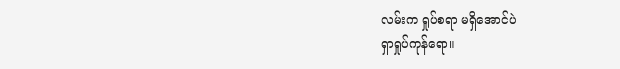လမ်းက ရှုပ်စရာ မရှိအောင်ပဲ
ရှာရှုပ်ကုန်ရော။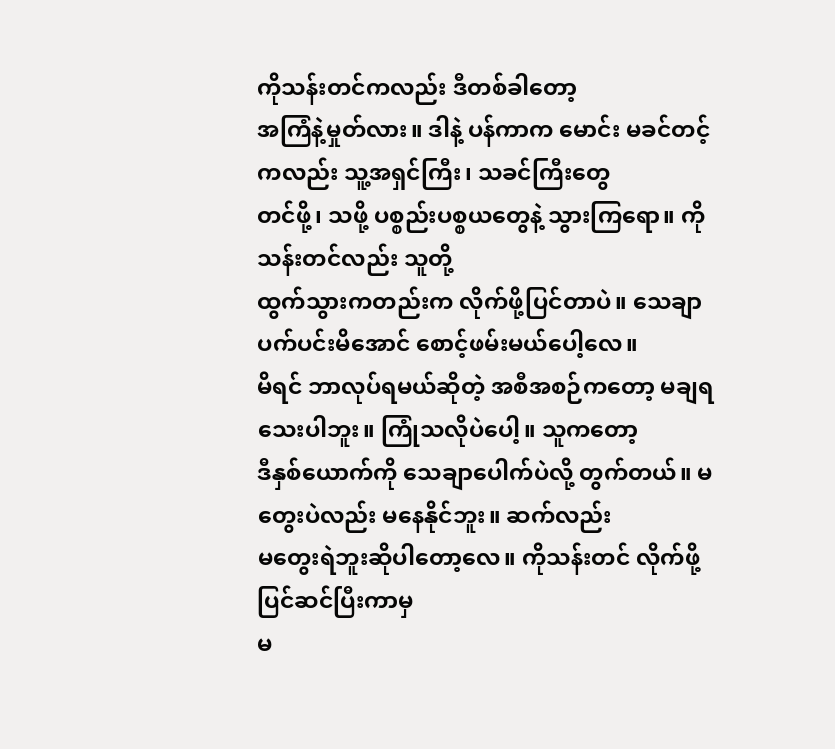ကိုသန်းတင်ကလည်း ဒီတစ်ခါတော့
အကြံနဲ့မှုတ်လား။ ဒါနဲ့ ပန်ကာက မောင်း မခင်တင့်ကလည်း သူ့အရှင်ကြီး၊ သခင်ကြီးတွေ
တင်ဖို့၊ သဖို့ ပစ္စည်းပစ္စယတွေနဲ့ သွားကြရော။ ကိုသန်းတင်လည်း သူတို့
ထွက်သွားကတည်းက လိုက်ဖို့ပြင်တာပဲ။ သေချာပက်ပင်းမိအောင် စောင့်ဖမ်းမယ်ပေါ့လေ။
မိရင် ဘာလုပ်ရမယ်ဆိုတဲ့ အစီအစဉ်ကတော့ မချရသေးပါဘူး။ ကြုံသလိုပဲပေါ့။ သူကတော့
ဒီနှစ်ယောက်ကို သေချာပေါက်ပဲလို့ တွက်တယ်။ မတွေးပဲလည်း မနေနိုင်ဘူး။ ဆက်လည်း
မတွေးရဲဘူးဆိုပါတော့လေ။ ကိုသန်းတင် လိုက်ဖို့ ပြင်ဆင်ပြီးကာမှ
မ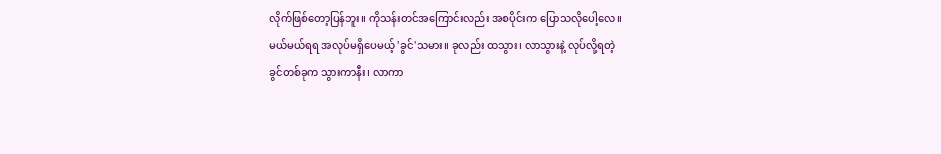လိုက်ဖြစ်တော့ပြန်ဘူး။ ကိုသန်းတင်အကြောင်းလည်း အစပိုင်းက ပြောသလိုပေါ့လေ။
မယ်မယ်ရရ အလုပ်မရှိပေမယ့် 'ခွင်'သမား။ ခုလည်း ထသွား၊ လာသွားနဲ့ လုပ်လို့ရတဲ့
ခွင်တစ်ခုက သွားကာနီး၊ လာကာ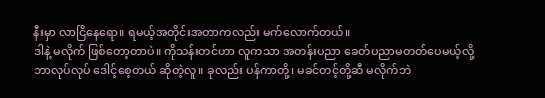နီးမှာ လာငြိနေရော။ ရမယ့်အတိုင်းအတာကလည်း မက်လောက်တယ်။
ဒါနဲ့ မလိုက် ဖြစ်တော့တာပဲ။ ကိုသန်းတင်ဟာ လူကသာ အတန်းပညာ ခေတ်ပညာမတတ်ပေမယ့်လို့
ဘာလုပ်လုပ် ဒေါင့်စေ့တယ် ဆိုတဲ့လူ။ ခုလည်း ပန်ကာတို့၊ မခင်တင့်တို့ဆီ မလိုက်ဘဲ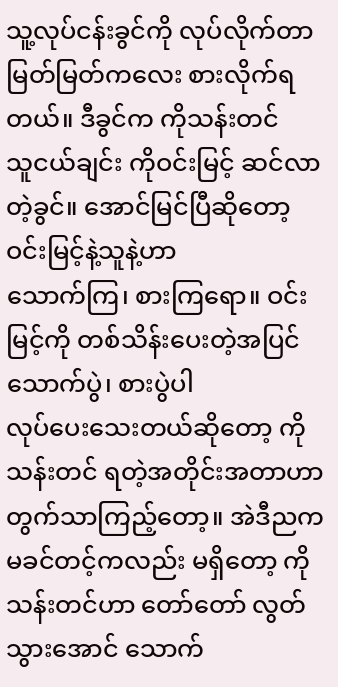သူ့လုပ်ငန်းခွင်ကို လုပ်လိုက်တာ မြတ်မြတ်ကလေး စားလိုက်ရတယ်။ ဒီခွင်က ကိုသန်းတင်
သူငယ်ချင်း ကိုဝင်းမြင့် ဆင်လာတဲ့ခွင်။ အောင်မြင်ပြီဆိုတော့ ဝင်းမြင့်နဲ့သူနဲ့ဟာ
သောက်ကြ၊ စားကြရော။ ဝင်းမြင့်ကို တစ်သိန်းပေးတဲ့အပြင် သောက်ပွဲ၊ စားပွဲပါ
လုပ်ပေးသေးတယ်ဆိုတော့ ကိုသန်းတင် ရတဲ့အတိုင်းအတာဟာ တွက်သာကြည့်တော့။ အဲဒီညက
မခင်တင့်ကလည်း မရှိတော့ ကိုသန်းတင်ဟာ တော်တော် လွတ်သွားအောင် သောက်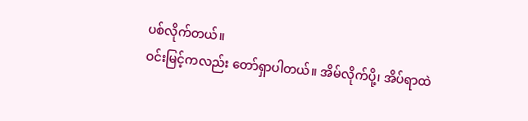ပစ်လိုက်တယ်။
ဝင်းမြင့်ကလည်း တော်ရှာပါတယ်။ အိမ်လိုက်ပို့၊ အိပ်ရာထဲ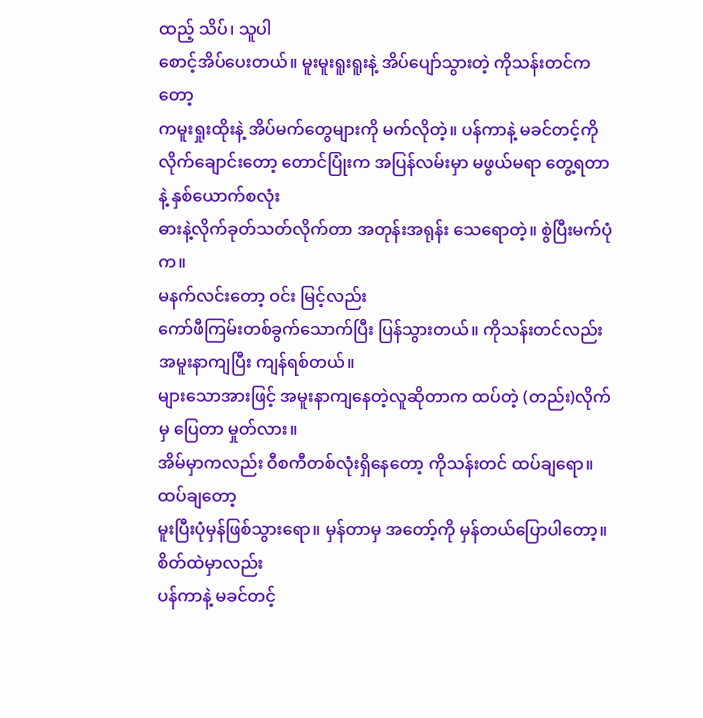ထည့် သိပ်၊ သူပါ
စောင့်အိပ်ပေးတယ်။ မူးမူးရူးရူးနဲ့ အိပ်ပျော်သွားတဲ့ ကိုသန်းတင်ကတော့
ကမူးရှုးထိုးနဲ့ အိပ်မက်တွေများကို မက်လိုတဲ့။ ပန်ကာနဲ့ မခင်တင့်ကို
လိုက်ချောင်းတော့ တောင်ပြုံးက အပြန်လမ်းမှာ မဖွယ်မရာ တွေ့ရတာနဲ့ နှစ်ယောက်စလုံး
ဓားနဲ့လိုက်ခုတ်သတ်လိုက်တာ အတုန်းအရုန်း သေရောတဲ့။ စွဲပြီးမက်ပုံက။
မနက်လင်းတော့ ဝင်း မြင့်လည်း
ကော်ဖီကြမ်းတစ်ခွက်သောက်ပြီး ပြန်သွားတယ်။ ကိုသန်းတင်လည်း အမူးနာကျပြီး ကျန်ရစ်တယ်။
များသောအားဖြင့် အမူးနာကျနေတဲ့လူဆိုတာက ထပ်တဲ့ (တည်း)လိုက်မှ ပြေတာ မှုတ်လား။
အိမ်မှာကလည်း ဝီစကီတစ်လုံးရှိနေတော့ ကိုသန်းတင် ထပ်ချရော။ ထပ်ချတော့
မူးပြီးပုံမှန်ဖြစ်သွားရော။ မှန်တာမှ အတော့်ကို မှန်တယ်ပြောပါတော့။ စိတ်ထဲမှာလည်း
ပန်ကာနဲ့ မခင်တင့်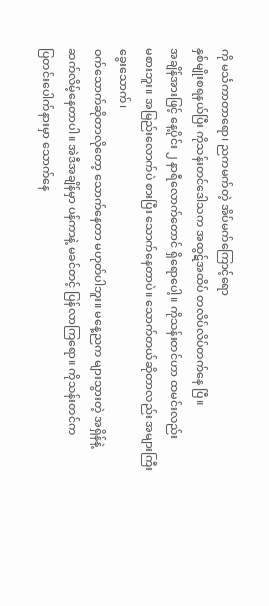ကို မင်္သကာတာရော၊ ညကမက်တဲ့ အိပ်မက်ကြောင့်ရော
နှစ်မျိုးစရနယ်ပြီး ကိုသန်းတင်ဒေါသက အထွဋ်အထိပ် တလိပ်လိပ်တက်နေ ပြီ။
အချိန်အားဖြင့် နေ့ပိုင်း ၂ နာရီလောက်တောင် ရှိရောပေါ့။ ကိုသန်းတင်ဟာ ထမင်းလည်း
မစားဘူး။ အမြည်းလောက်ပဲ စားပြီး သောက်နေတာပဲ။ သောက်တယ်ဆိုတာလည်း အများကြီး ခွေးသောက်၊
ဝက်သောက်ဆိုတာလိုတော့ သောက်နေတာ မဟုတ်ပါဘူး။ မနေ့ညက များသွားတဲ့ အရှိန်နဲ့
ဆက်လိမ့်နေတာပါ။ အဲဒီအချိန်မှာ ပန်ကာနဲ့ မခင်တင့် ပြန်လာကြရော။ ကိုသန်းတင်က
ပြတင်းပေါက်နားမှာ သောက်နေ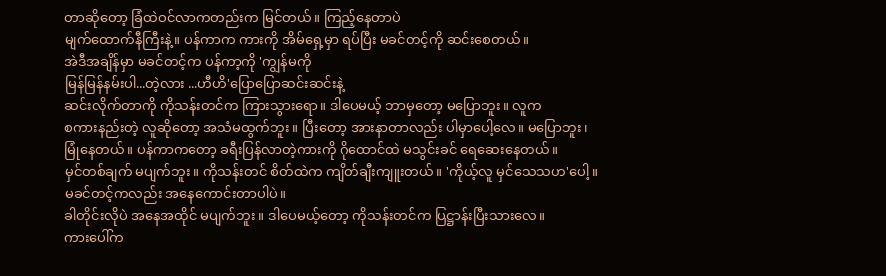တာဆိုတော့ ခြံထဲဝင်လာကတည်းက မြင်တယ်။ ကြည့်နေတာပဲ
မျက်ထောက်နီကြီးနဲ့။ ပန်ကာက ကားကို အိမ်ရှေ့မှာ ရပ်ပြီး မခင်တင့်ကို ဆင်းစေတယ်။
အဲဒီအချိန်မှာ မခင်တင့်က ပန်ကာ့ကို 'ကျွန်မကို
မြန်မြန်နမ်းပါ...တဲ့လား ...ဟီဟိ'ပြောပြောဆင်းဆင်းနဲ့
ဆင်းလိုက်တာကို ကိုသန်းတင်က ကြားသွားရော။ ဒါပေမယ့် ဘာမှတော့ မပြောဘူး။ လူက
စကားနည်းတဲ့ လူဆိုတော့ အသံမထွက်ဘူး။ ပြီးတော့ အားနာတာလည်း ပါမှာပေါ့လေ။ မပြောဘူး၊
မြုံနေတယ်။ ပန်ကာကတော့ ခရီးပြန်လာတဲ့ကားကို ဂိုထောင်ထဲ မသွင်းခင် ရေဆေးနေတယ်။
မှင်တစ်ချက် မပျက်ဘူး။ ကိုသန်းတင် စိတ်ထဲက ကျိတ်ချီးကျူးတယ်။ 'ကိုယ့်လူ မှင်သေသဟ'ပေါ့။
မခင်တင့်ကလည်း အနေကောင်းတာပါပဲ။
ခါတိုင်းလိုပဲ အနေအထိုင် မပျက်ဘူး။ ဒါပေမယ့်တော့ ကိုသန်းတင်က ပြဋ္ဌာန်းပြီးသားလေ။
ကားပေါ်က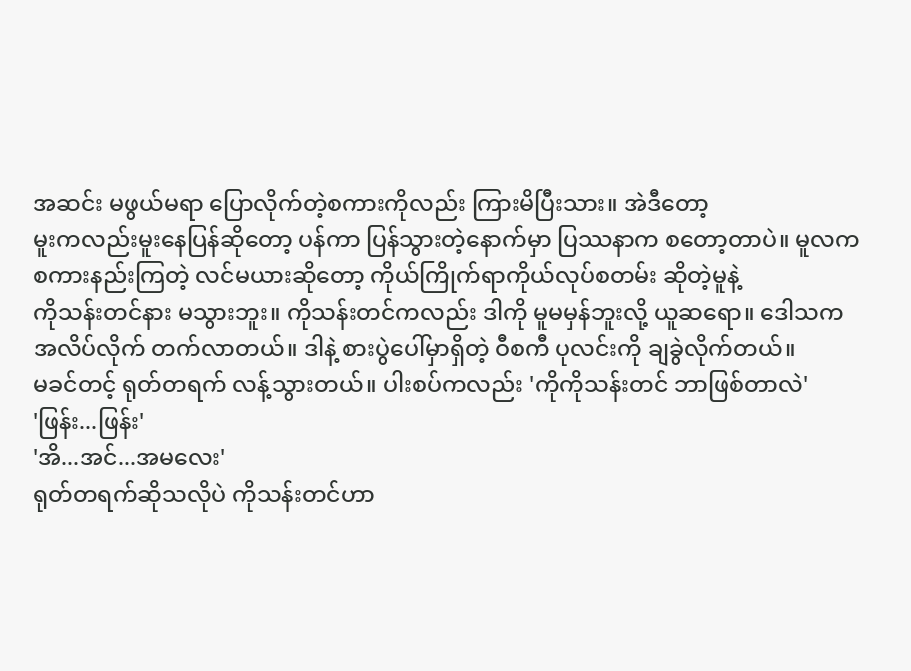အဆင်း မဖွယ်မရာ ပြောလိုက်တဲ့စကားကိုလည်း ကြားမိပြီးသား။ အဲဒီတော့
မူးကလည်းမူးနေပြန်ဆိုတော့ ပန်ကာ ပြန်သွားတဲ့နောက်မှာ ပြဿနာက စတော့တာပဲ။ မူလက
စကားနည်းကြတဲ့ လင်မယားဆိုတော့ ကိုယ်ကြိုက်ရာကိုယ်လုပ်စတမ်း ဆိုတဲ့မူနဲ့
ကိုသန်းတင်နား မသွားဘူး။ ကိုသန်းတင်ကလည်း ဒါကို မူမမှန်ဘူးလို့ ယူဆရော။ ဒေါသက
အလိပ်လိုက် တက်လာတယ်။ ဒါနဲ့ စားပွဲပေါ်မှာရှိတဲ့ ဝီစကီ ပုလင်းကို ချခွဲလိုက်တယ်။
မခင်တင့် ရုတ်တရက် လန့်သွားတယ်။ ပါးစပ်ကလည်း 'ကိုကိုသန်းတင် ဘာဖြစ်တာလဲ'
'ဖြန်း...ဖြန်း'
'အိ...အင်...အမလေး'
ရုတ်တရက်ဆိုသလိုပဲ ကိုသန်းတင်ဟာ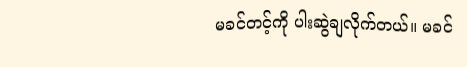မခင်တင့်ကို ပါးဆွဲချလိုက်တယ်။ မခင်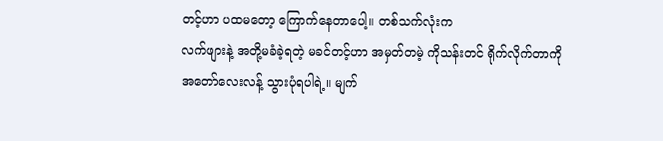တင့်ဟာ ပထမတော့ ကြောက်နေတာပေါ့။ တစ်သက်လုံးက
လက်ဖျားနဲ့ အတို့မခံခဲ့ရတဲ့ မခင်တင့်ဟာ အမှတ်တမဲ့ ကိုသန်းတင် ရိုက်လိုက်တာကို
အတော်လေးလန့် သွားပုံရပါရဲ့။ မျက်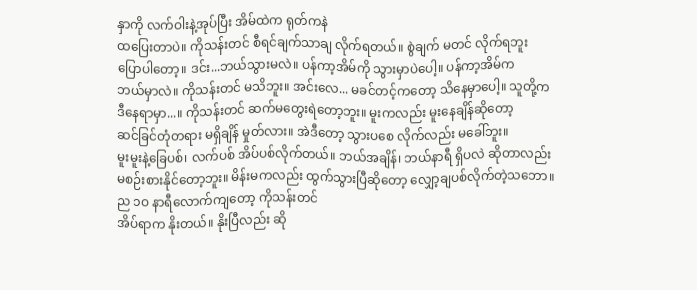နှာကို လက်ဝါးနဲ့အုပ်ပြီး အိမ်ထဲက ရုတ်ကနဲ
ထပြေးတာပဲ။ ကိုသန်းတင် စီရင်ချက်သာချ လိုက်ရတယ်။ စွဲချက် မတင် လိုက်ရဘူး
ပြောပါတော့။ ဒင်း...ဘယ်သွားမလဲ။ ပန်ကာ့အိမ်ကို သွားမှာပဲပေါ့။ ပန်ကာ့အိမ်က
ဘယ်မှာလဲ။ ကိုသန်းတင် မသိဘူး။ အင်းလေ... မခင်တင့်ကတော့ သိနေမှာပေါ့။ သူတို့က
ဒီနေရာမှာ...။ ကိုသန်းတင် ဆက်မတွေးရဲတော့ဘူး။ မူးကလည်း မူးနေချိန်ဆိုတော့
ဆင်ခြင်တုံတရား မရှိချိန် မှုတ်လား။ အဲဒီတော့ သွားပစေ လိုက်လည်း မခေါ်ဘူး။
မူးမူးနဲ့ခြေပစ်၊ လက်ပစ် အိပ်ပစ်လိုက်တယ်။ ဘယ်အချိန်၊ ဘယ်နာရီ ရှိပလဲ ဆိုတာလည်း
မစဉ်းစားနိုင်တော့ဘူး။ မိန်းမကလည်း ထွက်သွားပြီဆိုတော့ လျှော့ချပစ်လိုက်တဲ့သဘော။
ည ၁ဝ နာရီလောက်ကျတော့ ကိုသန်းတင်
အိပ်ရာက နိုးတယ်။ နိုးပြီလည်း ဆို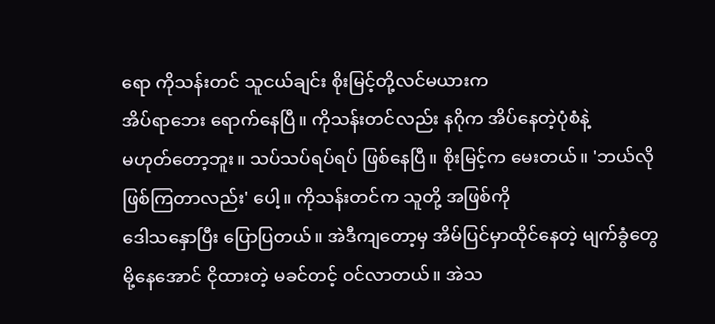ရော ကိုသန်းတင် သူငယ်ချင်း စိုးမြင့်တို့လင်မယားက
အိပ်ရာဘေး ရောက်နေပြီ။ ကိုသန်းတင်လည်း နဂိုက အိပ်နေတဲ့ပုံစံနဲ့
မဟုတ်တော့ဘူး။ သပ်သပ်ရပ်ရပ် ဖြစ်နေပြီ။ စိုးမြင့်က မေးတယ်။ 'ဘယ်လို
ဖြစ်ကြတာလည်း' ပေါ့။ ကိုသန်းတင်က သူတို့ အဖြစ်ကို
ဒေါသနှောပြီး ပြောပြတယ်။ အဲဒီကျတော့မှ အိမ်ပြင်မှာထိုင်နေတဲ့ မျက်ခွံတွေ
မို့နေအောင် ငိုထားတဲ့ မခင်တင့် ဝင်လာတယ်။ အဲသ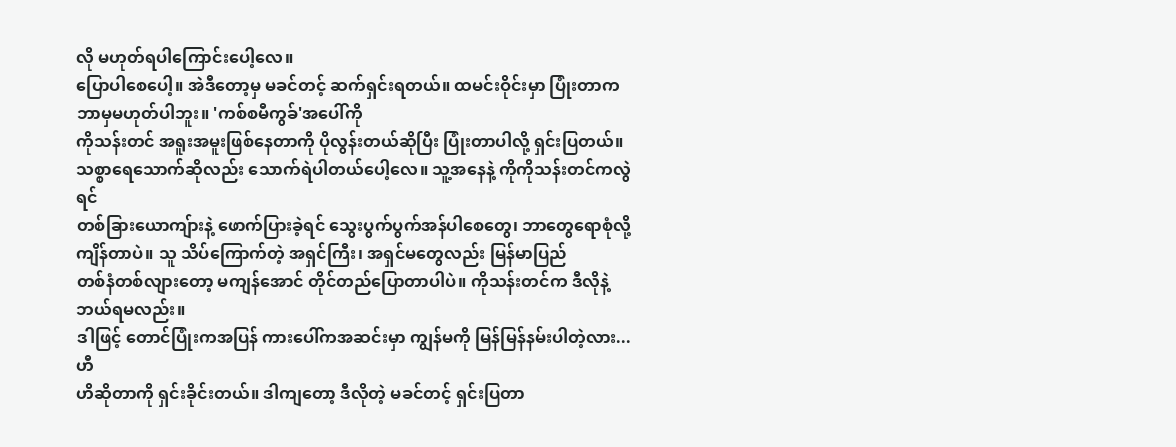လို မဟုတ်ရပါကြောင်းပေါ့လေ။
ပြောပါစေပေါ့။ အဲဒီတော့မှ မခင်တင့် ဆက်ရှင်းရတယ်။ ထမင်းဝိုင်းမှာ ပြုံးတာက
ဘာမှမဟုတ်ပါဘူး။ 'ကစ်စမီကွခ်'အပေါ်ကို
ကိုသန်းတင် အရူးအမူးဖြစ်နေတာကို ပိုလွန်းတယ်ဆိုပြီး ပြုံးတာပါလို့ ရှင်းပြတယ်။
သစ္စာရေသောက်ဆိုလည်း သောက်ရဲပါတယ်ပေါ့လေ။ သူ့အနေနဲ့ ကိုကိုသန်းတင်ကလွဲရင်
တစ်ခြားယောကျ်ားနဲ့ ဖောက်ပြားခဲ့ရင် သွေးပွက်ပွက်အန်ပါစေတွေ၊ ဘာတွေရောစုံလို့
ကျိန်တာပဲ။ သူ သိပ်ကြောက်တဲ့ အရှင်ကြီး၊ အရှင်မတွေလည်း မြန်မာပြည်
တစ်နံတစ်လျားတော့ မကျန်အောင် တိုင်တည်ပြောတာပါပဲ။ ကိုသန်းတင်က ဒီလိုနဲ့ ဘယ်ရမလည်း။
ဒါဖြင့် တောင်ပြုံးကအပြန် ကားပေါ်ကအဆင်းမှာ ကျွန်မကို မြန်မြန်နမ်းပါတဲ့လား...ဟီ
ဟိဆိုတာကို ရှင်းခိုင်းတယ်။ ဒါကျတော့ ဒီလိုတဲ့ မခင်တင့် ရှင်းပြတာ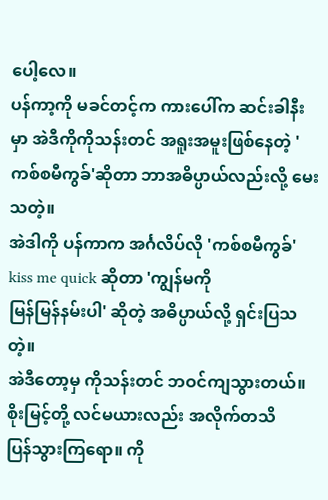ပေါ့လေ။
ပန်ကာ့ကို မခင်တင့်က ကားပေါ်က ဆင်းခါနီးမှာ အဲဒီကိုကိုသန်းတင် အရူးအမူးဖြစ်နေတဲ့ 'ကစ်စမီကွခ်'ဆိုတာ ဘာအဓိပ္ပာယ်လည်းလို့ မေးသတဲ့။
အဲဒါကို ပန်ကာက အင်္ဂလိပ်လို 'ကစ်စမီကွခ်' kiss me quick ဆိုတာ 'ကျွန်မကို
မြန်မြန်နမ်းပါ' ဆိုတဲ့ အဓိပ္ပာယ်လို့ ရှင်းပြသတဲ့။
အဲဒီတော့မှ ကိုသန်းတင် ဘဝင်ကျသွားတယ်။ စိုးမြင့်တို့ လင်မယားလည်း အလိုက်တသိ
ပြန်သွားကြရော။ ကို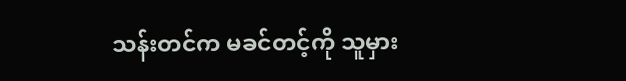သန်းတင်က မခင်တင့်ကို သူမှား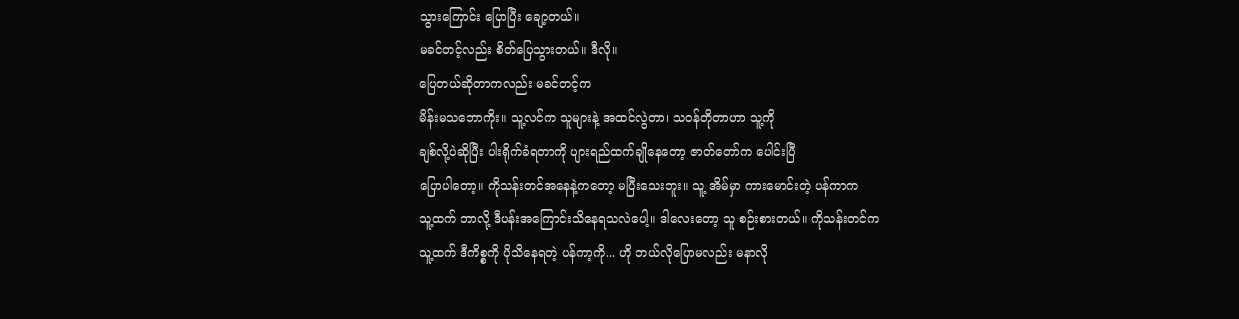သွားကြောင်း ပြောပြီး ချော့တယ်။
မခင်တင့်လည်း စိတ်ပြေသွားတယ်။ ဒီလို။
ပြေတယ်ဆိုတာကလည်း မခင်တင့်က
မိန်းမသဘောကိုး။ သူ့လင်က သူများနဲ့ အထင်လွဲတာ၊ သဝန်တိုတာဟာ သူ့ကို
ချစ်လို့ပဲဆိုပြီး ပါးရိုက်ခံရတာကို ပျားရည်ထက်ချိုနေတော့ ဇာတ်တော်က ပေါင်းပြီ
ပြောပါတော့။ ကိုသန်းတင်အနေနဲ့ကတော့ မပြီးသေးဘူး။ သူ့ အိမ်မှာ ကားမောင်းတဲ့ ပန်ကာက
သူ့ထက် ဘာလို့ ဒီပန်းအကြောင်းသိနေရသလဲပေါ့။ ဒါလေးတော့ သူ စဉ်းစားတယ်။ ကိုသန်းတင်က
သူ့ထက် ဒီကိစ္စကို ပိုသိနေရတဲ့ ပန်ကာ့ကို... ဟို ဘယ်လိုပြောမလည်း မနာလို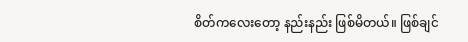စိတ်ကလေးတော့ နည်းနည်း ဖြစ်မိတယ်။ ဖြစ်ချင်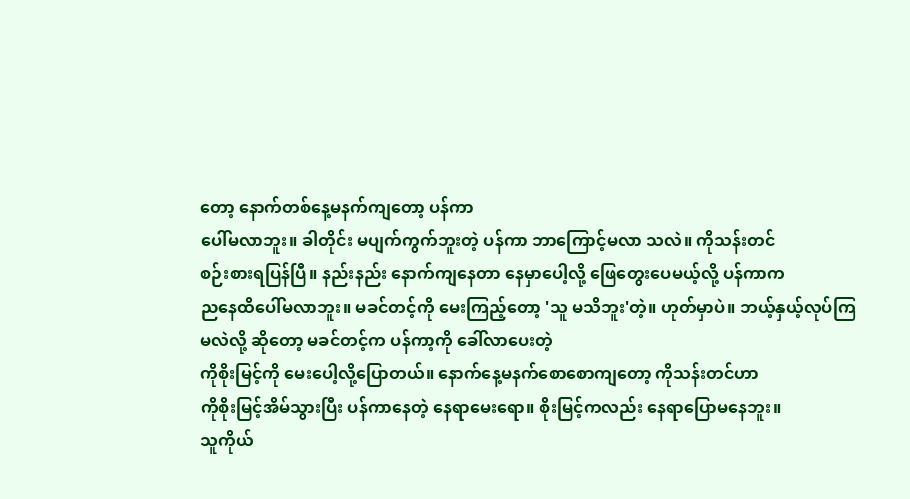တော့ နောက်တစ်နေ့မနက်ကျတော့ ပန်ကာ
ပေါ်မလာဘူး။ ခါတိုင်း မပျက်ကွက်ဘူးတဲ့ ပန်ကာ ဘာကြောင့်မလာ သလဲ။ ကိုသန်းတင်
စဉ်းစားရပြန်ပြီ။ နည်းနည်း နောက်ကျနေတာ နေမှာပေါ့လို့ ဖြေတွေးပေမယ့်လို့ ပန်ကာက
ညနေထိပေါ်မလာဘူး။ မခင်တင့်ကို မေးကြည့်တော့ 'သူ မသိဘူး'တဲ့။ ဟုတ်မှာပဲ။ ဘယ့်နှယ့်လုပ်ကြမလဲလို့ ဆိုတော့ မခင်တင့်က ပန်ကာ့ကို ခေါ်လာပေးတဲ့
ကိုစိုးမြင့်ကို မေးပေါ့လို့ပြောတယ်။ နောက်နေ့မနက်စောစောကျတော့ ကိုသန်းတင်ဟာ
ကိုစိုးမြင့်အိမ်သွားပြီး ပန်ကာနေတဲ့ နေရာမေးရော။ စိုးမြင့်ကလည်း နေရာပြောမနေဘူး။
သူကိုယ်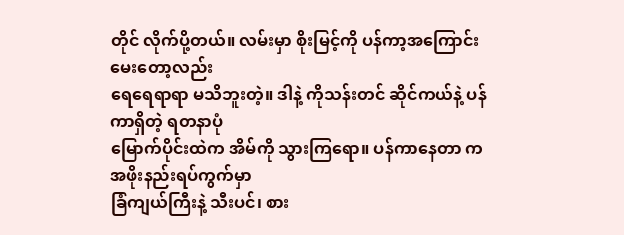တိုင် လိုက်ပို့တယ်။ လမ်းမှာ စိုးမြင့်ကို ပန်ကာ့အကြောင်းမေးတော့လည်း
ရေရေရာရာ မသိဘူးတဲ့။ ဒါနဲ့ ကိုသန်းတင် ဆိုင်ကယ်နဲ့ ပန်ကာရှိတဲ့ ရတနာပုံ
မြောက်ပိုင်းထဲက အိမ်ကို သွားကြရော။ ပန်ကာနေတာ က အဖိုးနည်းရပ်ကွက်မှာ
ခြံကျယ်ကြီးနဲ့ သီးပင်၊ စား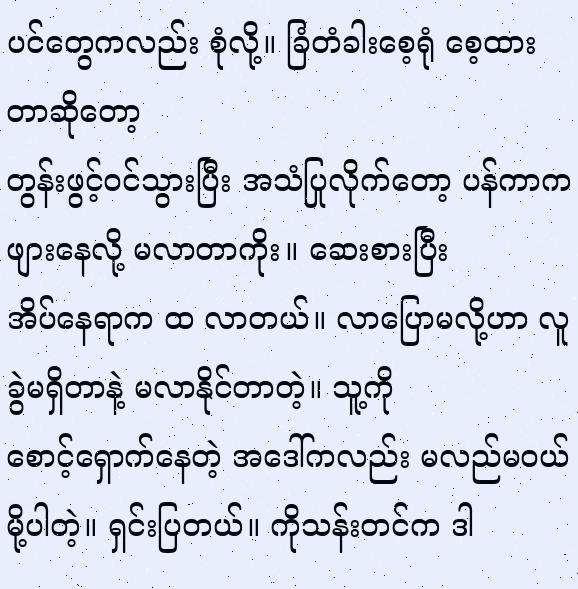ပင်တွေကလည်း စုံလို့။ ခြံတံခါးစေ့ရုံ စေ့ထားတာဆိုတော့
တွန်းဖွင့်ဝင်သွားပြီး အသံပြုလိုက်တော့ ပန်ကာက ဖျားနေလို့ မလာတာကိုး။ ဆေးစားပြီး
အိပ်နေရာက ထ လာတယ်။ လာပြောမလို့ဟာ လူခွဲမရှိတာနဲ့ မလာနိုင်တာတဲ့။ သူ့ကို
စောင့်ရှောက်နေတဲ့ အဒေါ်ကလည်း မလည်မဝယ်မို့ပါတဲ့။ ရှင်းပြတယ်။ ကိုသန်းတင်က ဒါ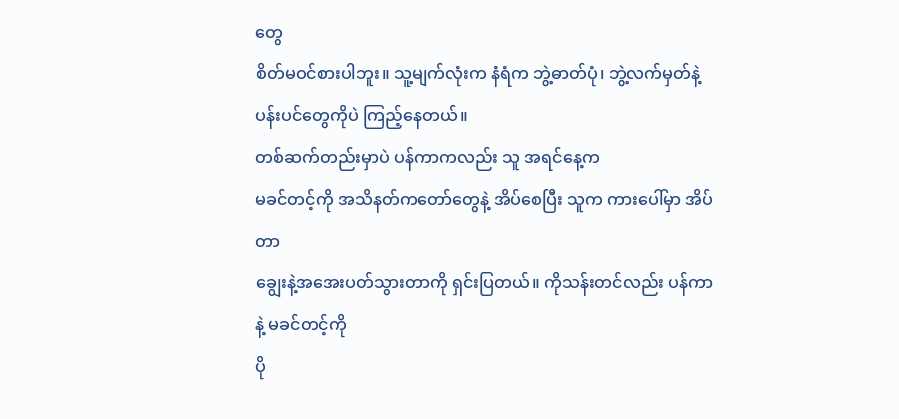တွေ
စိတ်မဝင်စားပါဘူး။ သူ့မျက်လုံးက နံရံက ဘွဲ့ဓာတ်ပုံ၊ ဘွဲ့လက်မှတ်နဲ့
ပန်းပင်တွေကိုပဲ ကြည့်နေတယ်။
တစ်ဆက်တည်းမှာပဲ ပန်ကာကလည်း သူ အရင်နေ့က
မခင်တင့်ကို အသိနတ်ကတော်တွေနဲ့ အိပ်စေပြီး သူက ကားပေါ်မှာ အိပ်တာ
ချွေးနဲ့အအေးပတ်သွားတာကို ရှင်းပြတယ်။ ကိုသန်းတင်လည်း ပန်ကာနဲ့ မခင်တင့်ကို
ပို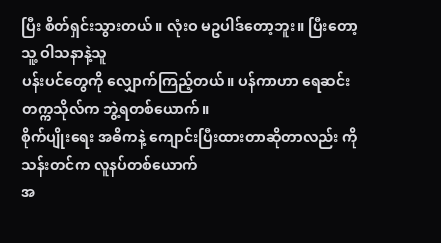ပြီး စိတ်ရှင်းသွားတယ်။ လုံးဝ မဥပါဒ်တော့ဘူး။ ပြီးတော့ သူ့ ဝါသနာနဲ့သူ
ပန်းပင်တွေကို လျှောက်ကြည့်တယ်။ ပန်ကာဟာ ရေဆင်းတက္ကသိုလ်က ဘွဲ့ရတစ်ယောက်။
စိုက်ပျိုးရေး အဓိကနဲ့ ကျောင်းပြီးထားတာဆိုတာလည်း ကိုသန်းတင်က လူနပ်တစ်ယောက်
အ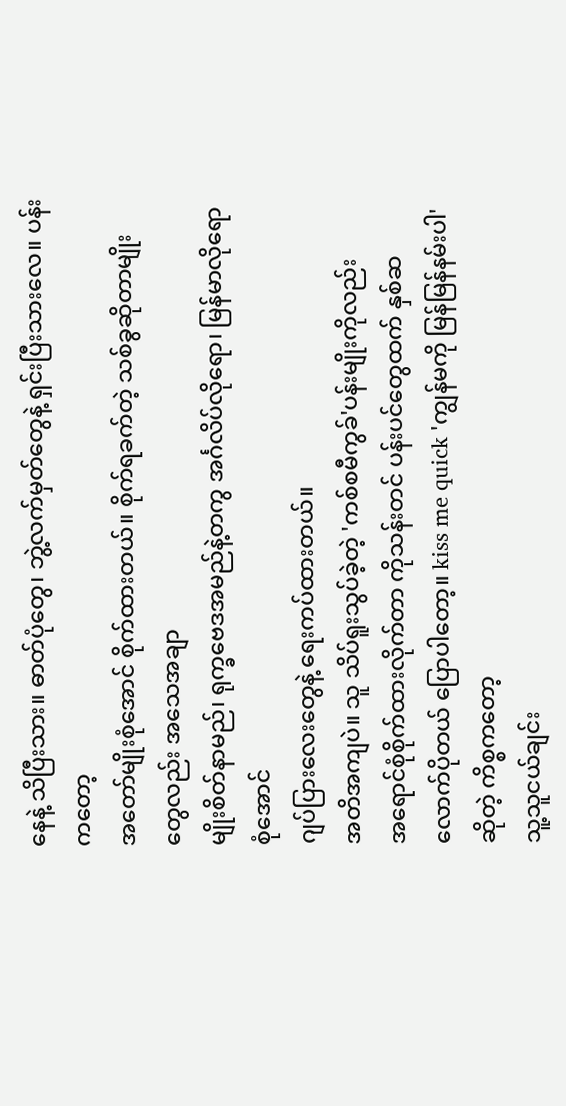နေနဲ့ သိပြီးသား။ ဓာတ်ပုံတွေ၊ ဘွဲ့လက်မှတ်တွေနဲ့ ရှင်းပြီးသားလေ။ ပန်းကတော့
အတော်မျိုးစုံအောင် စိုက်ထားတယ်။ စိုက်ရခက်တဲ့ သစ်ခွဆိုတာမျိုးတွေလည်း အသေအချာ
မျိုးစိတ်နာမည်၊ ရုက္ခဗေဒအမည်နဲ့တကွ အင်္ဂလိပ်လိုရော၊ မြန်မာလိုရော စုံအောင်
ဂျပ်ပြားလေးတွေနဲ့ ရေးကပ်ထားတယ်။
အတိအကျပဲ။ သူ သိပ်ရူးသွပ်ခဲ့တဲ့ 'ကစ်စမီကွခ်'ပန်းမျိုးကိုလည်း
အရောင်စုံစိုက်ထားလိုက်တာ ကိုသန်းတင် ပန်းပင်တွေထက် နှစ်ဆလောက်ပိုတယ် ပြောပါတော့။ kiss me quick 'ကျွန်မကို မြန်မြန်နမ်းပါ' ဆိုတဲ့ ကိစ္စကတော့
သူ့သူငယ်ချင်း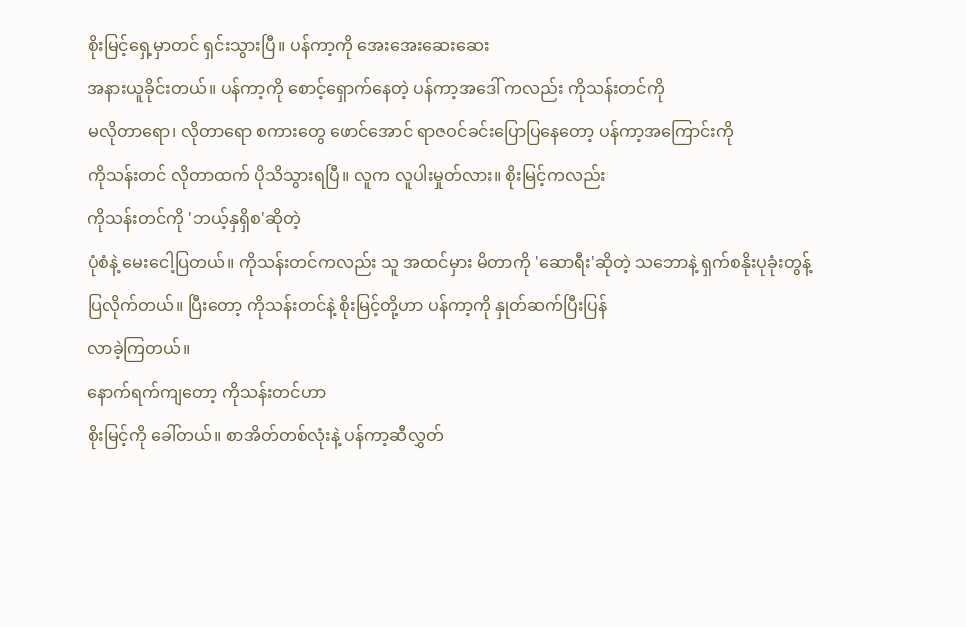စိုးမြင့်ရှေ့မှာတင် ရှင်းသွားပြီ။ ပန်ကာ့ကို အေးအေးဆေးဆေး
အနားယူခိုင်းတယ်။ ပန်ကာ့ကို စောင့်ရှောက်နေတဲ့ ပန်ကာ့အဒေါ် ကလည်း ကိုသန်းတင်ကို
မလိုတာရော၊ လိုတာရော စကားတွေ ဖောင်အောင် ရာဇဝင်ခင်းပြောပြနေတော့ ပန်ကာ့အကြောင်းကို
ကိုသန်းတင် လိုတာထက် ပိုသိသွားရပြီ။ လူက လူပါးမှုတ်လား။ စိုးမြင့်ကလည်း
ကိုသန်းတင်ကို 'ဘယ့်နှရှိစ'ဆိုတဲ့
ပုံစံနဲ့ မေးငေါ့ပြတယ်။ ကိုသန်းတင်ကလည်း သူ အထင်မှား မိတာကို 'ဆောရီး'ဆိုတဲ့ သဘောနဲ့ ရှက်စနိုးပုခုံးတွန့်
ပြလိုက်တယ်။ ပြီးတော့ ကိုသန်းတင်နဲ့ စိုးမြင့်တို့ဟာ ပန်ကာ့ကို နှုတ်ဆက်ပြီးပြန်
လာခဲ့ကြတယ်။
နောက်ရက်ကျတော့ ကိုသန်းတင်ဟာ
စိုးမြင့်ကို ခေါ်တယ်။ စာအိတ်တစ်လုံးနဲ့ ပန်ကာ့ဆီလွှတ်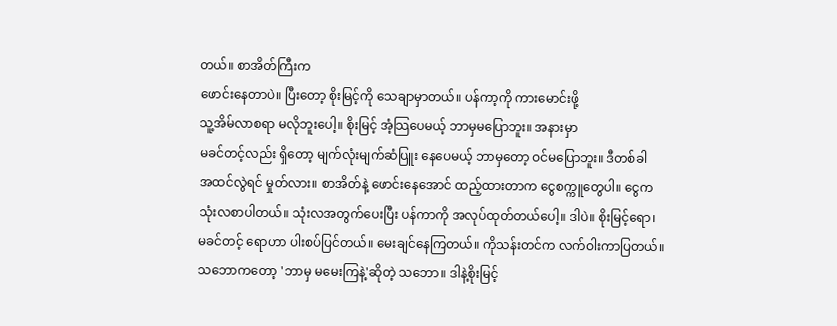တယ်။ စာအိတ်ကြီးက
ဖောင်းနေတာပဲ။ ပြီးတော့ စိုးမြင့်ကို သေချာမှာတယ်။ ပန်ကာ့ကို ကားမောင်းဖို့
သူ့အိမ်လာစရာ မလိုဘူးပေါ့။ စိုးမြင့် အံ့သြပေမယ့် ဘာမှမပြောဘူး။ အနားမှာ
မခင်တင့်လည်း ရှိတော့ မျက်လုံးမျက်ဆံပြူး နေပေမယ့် ဘာမှတော့ ဝင်မပြောဘူး။ ဒီတစ်ခါ
အထင်လွဲရင် မှုတ်လား။ စာအိတ်နဲ့ ဖောင်းနေအောင် ထည့်ထားတာက ငွေစက္ကူတွေပါ။ ငွေက
သုံးလစာပါတယ်။ သုံးလအတွက်ပေးပြီး ပန်ကာကို အလုပ်ထုတ်တယ်ပေါ့။ ဒါပဲ။ စိုးမြင့်ရော၊
မခင်တင့် ရောဟာ ပါးစပ်ပြင်တယ်။ မေးချင်နေကြတယ်။ ကိုသန်းတင်က လက်ဝါးကာပြတယ်။
သဘောကတော့ 'ဘာမှ မမေးကြနဲ့'ဆိုတဲ့ သဘော။ ဒါနဲ့စိုးမြင့်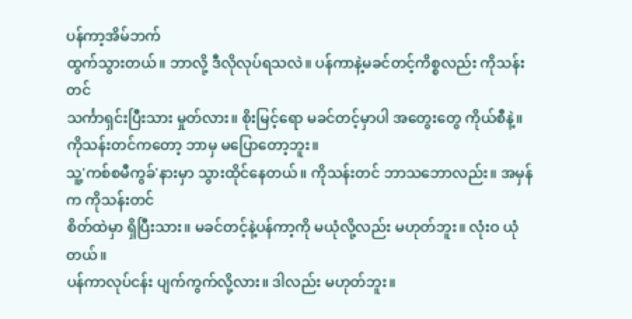ပန်ကာ့အိမ်ဘက်
ထွက်သွားတယ်။ ဘာလို့ ဒီလိုလုပ်ရသလဲ။ ပန်ကာနဲ့မခင်တင့်ကိစ္စလည်း ကိုသန်းတင်
သင်္ကာရှင်းပြီးသား မှုတ်လား။ စိုးမြင့်ရော မခင်တင့်မှာပါ အတွေးတွေ ကိုယ်စီနဲ့။
ကိုသန်းတင်ကတော့ ဘာမှ မပြောတော့ဘူး။
သူ့'ကစ်စမီကွခ်'နားမှာ သွားထိုင်နေတယ်။ ကိုသန်းတင် ဘာသဘောလည်း။ အမှန်က ကိုသန်းတင်
စိတ်ထဲမှာ ရှိပြီးသား။ မခင်တင့်နဲ့ပန်ကာ့ကို မယုံလို့လည်း မဟုတ်ဘူး။ လုံးဝ ယုံတယ်။
ပန်ကာလုပ်ငန်း ပျက်ကွက်လို့လား။ ဒါလည်း မဟုတ်ဘူး။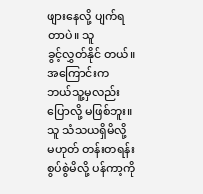ဖျားနေလို့ ပျက်ရတာပဲ။ သူ
ခွင့်လွှတ်နိုင် တယ်။ အကြောင်းက ဘယ်သူ့မှလည်း ပြောလို့ မဖြစ်ဘူး။ သူ သံသယရှိမိလို့
မဟုတ် တန်းတရန်းစွပ်စွဲမိလို့ ပန်ကာ့ကို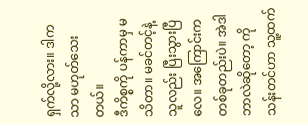ရှက်လို့လား။ ဒါကသာ မဟုတ်သေးတယ်။
ဒီကိစ္စကို ပန်ကာမှ မသိတာ။ မခင်တင့်နဲ့ သူလည်း ပြီးသွားပြီလေ။ အကြောင်းက
တစ်ခုတည်းပဲ။ အဲဒါ ဘာလဲဆိုတော့ ကိုသန်းတင်ဟာ သူ့ထက်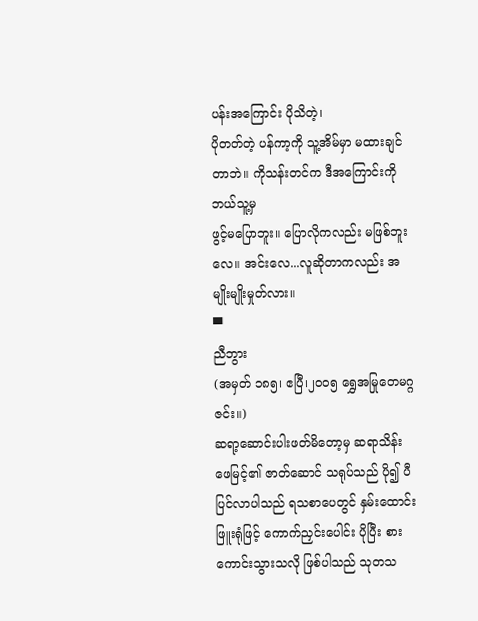ပန်းအကြောင်း ပိုသိတဲ့၊
ပိုတတ်တဲ့ ပန်ကာ့ကို သူ့အိမ်မှာ မထားချင်တာဘဲ။ ကိုသန်းတင်က ဒီအကြောင်းကို ဘယ်သူ့မှ
ဖွင့်မပြောဘူး။ ပြောလိုကလည်း မဖြစ်ဘူးလေ။ အင်းလေ...လူဆိုတာကလည်း အမျိုးမျိုးမှုတ်လား။
▀
ညီဘွား
(အမှတ် ၁၈၅၊ ဧပြီ၊၂၀၀၅ ရွှေအမြုတေမဂ္ဂဇင်း။)
ဆရာ့ဆောင်းပါးဖတ်မိတော့မှ ဆရာသိန်းဖေမြင့်၏ ဇာတ်ဆောင် သရုပ်သည် ပို၍ ပီပြင်လာပါသည် ရသစာပေတွင် နှမ်းထောင်းဖြူးရုံဖြင့် ကောက်ညှင်းပေါင်း ပိုပြီး စားကောင်းသွားသလို ဖြစ်ပါသည် သုတသ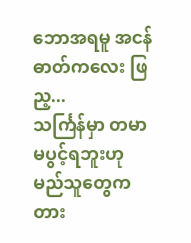ဘောအရမူ အငန်ဓာတ်ကလေး ဖြည့...
သင်္ကြန်မှာ တမာ မပွင့်ရဘူးဟု မည်သူတွေက တား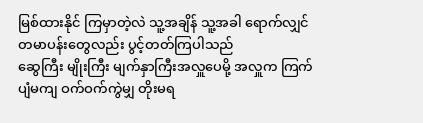မြစ်ထားနိုင် ကြမှာတဲ့လဲ သူ့အချိန် သူ့အခါ ရောက်လျှင် တမာပန်းတွေလည်း ပွင့်တတ်ကြပါသည်
ဆွေကြီး မျိုးကြီး မျက်နှာကြီးအလှူပေမို့ အလှူက ကြက်ပျံမကျ ဝက်ဝက်ကွဲမျှ တိုးမရ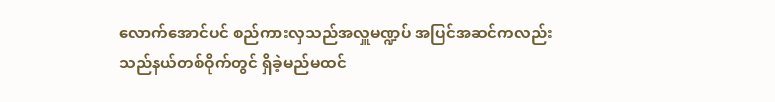လောက်အောင်ပင် စည်ကားလှသည်အလှူမဏ္ဍပ် အပြင်အဆင်ကလည်း သည်နယ်တစ်ဝိုက်တွင် ရှိခဲ့မည်မထင်